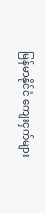မြန်မာနိုင်ငံ ကျေးငှက်များ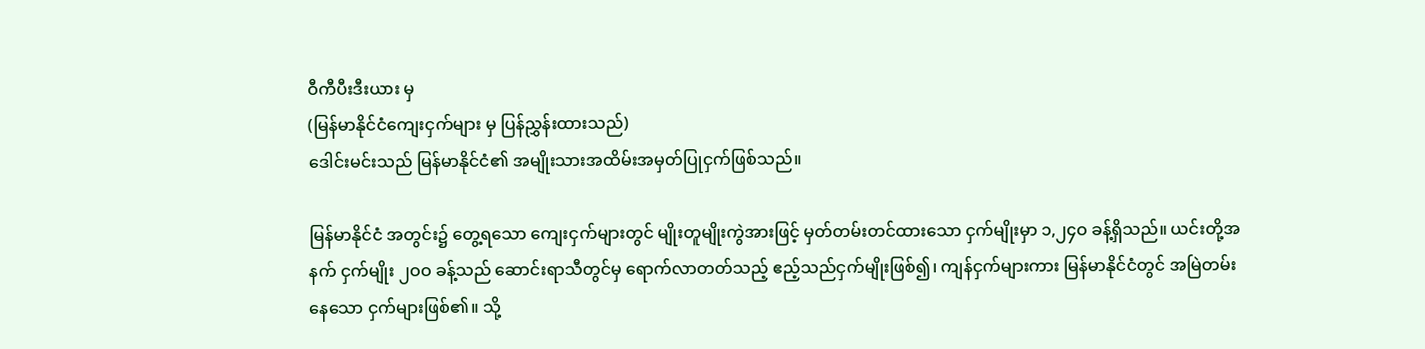ဝီကီပီးဒီးယား မှ
(မြန်မာနိုင်ငံကျေးငှက်များ မှ ပြန်ညွှန်းထားသည်)
ဒေါင်းမင်းသည် မြန်မာနိုင်ငံ၏ အမျိုးသားအထိမ်းအမှတ်ပြုငှက်ဖြစ်သည်။

မြန်မာနိုင်ငံ အတွင်း၌ တွေ့ရသော ကျေးငှက်များတွင် မျိုးတူမျိုးကွဲအားဖြင့် မှတ်တမ်းတင်ထားသော ငှက်မျိုးမှာ ၁,၂၄ဝ ခန့်ရှိသည်။ ယင်းတို့အနက် ငှက်မျိုး ၂ဝဝ ခန့်သည် ဆောင်းရာသီတွင်မှ ရောက်လာတတ်သည့် ဧည့်သည်ငှက်မျိုးဖြစ်၍၊ ကျန်ငှက်များကား မြန်မာနိုင်ငံတွင် အမြဲတမ်း နေသော ငှက်များဖြစ်၏။ သို့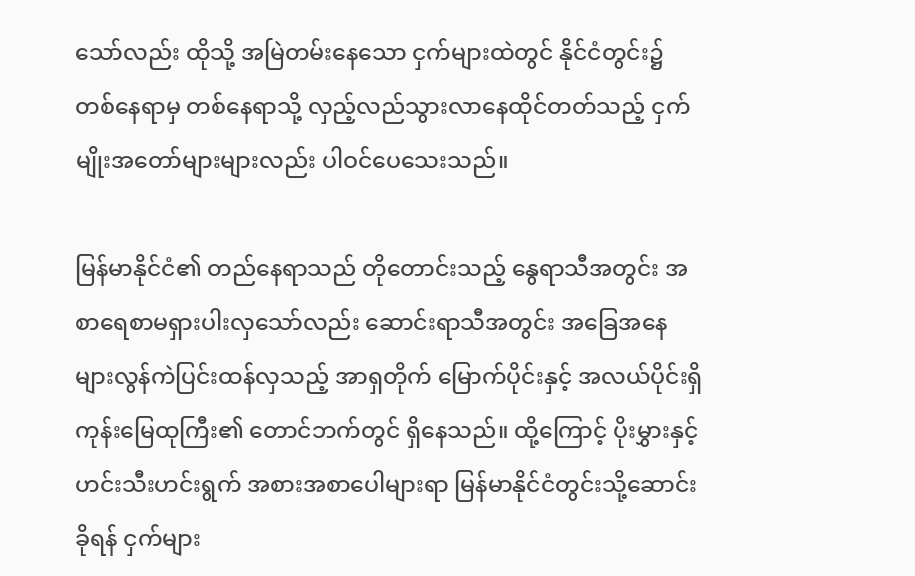သော်လည်း ထိုသို့ အမြဲတမ်းနေသော ငှက်များထဲတွင် နိုင်ငံတွင်း၌ တစ်နေရာမှ တစ်နေရာသို့ လှည့်လည်သွားလာနေထိုင်တတ်သည့် ငှက်မျိုးအတော်များများလည်း ပါဝင်ပေသေးသည်။

မြန်မာနိုင်ငံ၏ တည်နေရာသည် တိုတောင်းသည့် နွေရာသီအတွင်း အစာရေစာမရှားပါးလှသော်လည်း ဆောင်းရာသီအတွင်း အခြေအနေများလွန်ကဲပြင်းထန်လှသည့် အာရှတိုက် မြောက်ပိုင်းနှင့် အလယ်ပိုင်းရှိ ကုန်းမြေထုကြီး၏ တောင်ဘက်တွင် ရှိနေသည်။ ထို့ကြောင့် ပိုးမွှားနှင့် ဟင်းသီးဟင်းရွက် အစားအစာပေါများရာ မြန်မာနိုင်ငံတွင်းသို့ဆောင်းခိုရန် ငှက်များ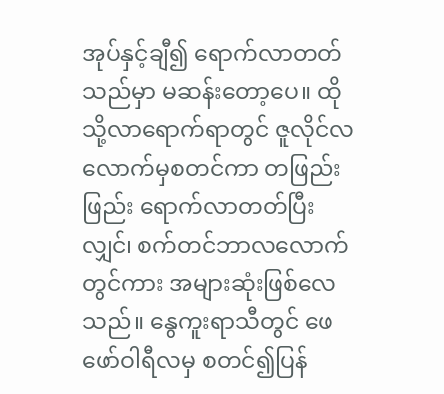အုပ်နှင့်ချီ၍ ရောက်လာတတ်သည်မှာ မဆန်းတော့ပေ။ ထိုသို့လာရောက်ရာတွင် ဇူလိုင်လလောက်မှစတင်ကာ တဖြည်းဖြည်း ရောက်လာတတ်ပြီးလျှင်၊ စက်တင်ဘာလလောက်တွင်ကား အများဆုံးဖြစ်လေသည်။ နွေကူးရာသီတွင် ဖေဖော်ဝါရီလမှ စတင်၍ပြန်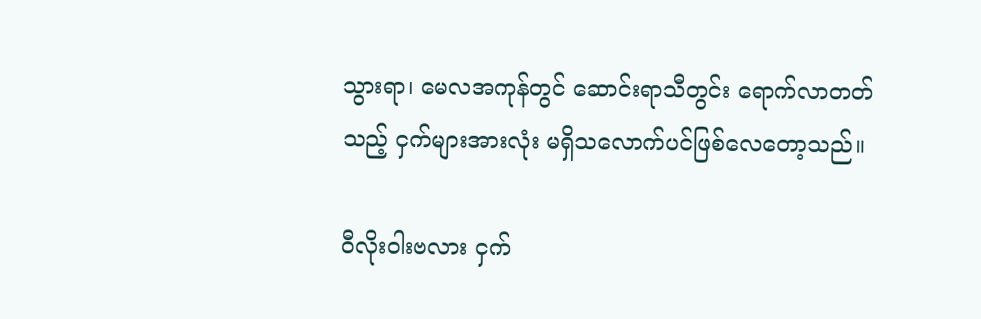သွားရာ၊ မေလအကုန်တွင် ဆောင်းရာသီတွင်း ရောက်လာတတ်သည့် ငှက်များအားလုံး မရှိသလောက်ပင်ဖြစ်လေတော့သည်။

ဝီလိုးဝါးဗလား ငှက်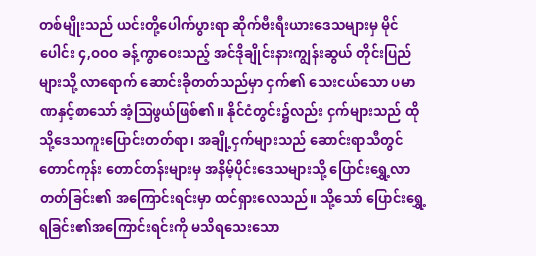တစ်မျိုးသည် ယင်းတို့ပေါက်ပွားရာ ဆိုက်ဗီးရီးယားဒေသများမှ မိုင်ပေါင်း ၄,ဝဝဝ ခန့်ကွာဝေးသည့် အင်ဒိုချိုင်းနားကျွန်းဆွယ် တိုင်းပြည်များသို့ လာရောက် ဆောင်းခိုတတ်သည်မှာ ငှက်၏ သေးငယ်သော ပမာဏနှင့်စာသော် အံ့ဩဖွယ်ဖြစ်၏။ နိုင်ငံတွင်း၌လည်း ငှက်များသည် ထိုသို့ဒေသကူးပြောင်းတတ်ရာ၊ အချို့ငှက်များသည် ဆောင်းရာသီတွင် တောင်ကုန်း တောင်တန်းများမှ အနိမ့်ပိုင်းဒေသများသို့ ပြောင်းရွှေ့လာတတ်ခြင်း၏ အကြောင်းရင်းမှာ ထင်ရှားလေသည်။ သို့သော် ပြောင်းရွှေ့ရခြင်း၏အကြောင်းရင်းကို မသိရသေးသော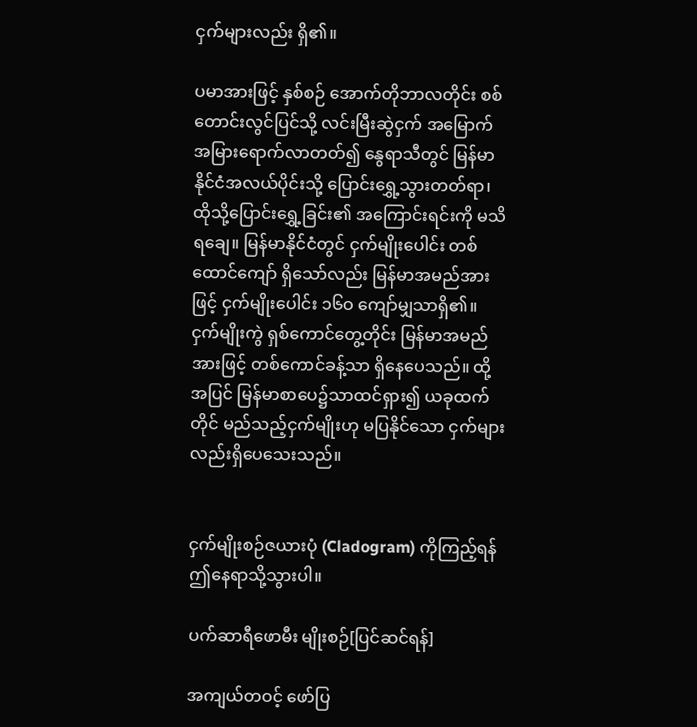ငှက်များလည်း ရှိ၏။

ပမာအားဖြင့် နှစ်စဉ် အောက်တိုဘာလတိုင်း စစ်တောင်းလွင်ပြင်သို့ လင်းမြီးဆွဲငှက် အမြောက်အမြားရောက်လာတတ်၍ နွေရာသီတွင် မြန်မာနိုင်ငံအလယ်ပိုင်းသို့ ပြောင်းရွှေ့သွားတတ်ရာ၊ ထိုသို့ပြောင်းရွှေ့ခြင်း၏ အကြောင်းရင်းကို မသိရချေ။ မြန်မာနိုင်ငံတွင် ငှက်မျိုးပေါင်း တစ်ထောင်ကျော် ရှိသော်လည်း မြန်မာအမည်အားဖြင့် ငှက်မျိုးပေါင်း ၁၆ဝ ကျော်မျှသာရှိ၏။ ငှက်မျိုးကွဲ ရှစ်ကောင်တွေ့တိုင်း မြန်မာအမည်အားဖြင့် တစ်ကောင်ခန့်သာ ရှိနေပေသည်။ ထို့အပြင် မြန်မာစာပေ၌သာထင်ရှား၍ ယခုထက်တိုင် မည်သည့်ငှက်မျိုးဟု မပြနိုင်သော ငှက်များလည်းရှိပေသေးသည်။


ငှက်မျိုးစဉ်ဇယားပုံ (Cladogram) ကိုကြည့်ရန် ဤနေရာသို့သွားပါ။

ပက်ဆာရီဖောမီး မျိုးစဉ်[ပြင်ဆင်ရန်]

အကျယ်တဝင့် ဖော်ပြ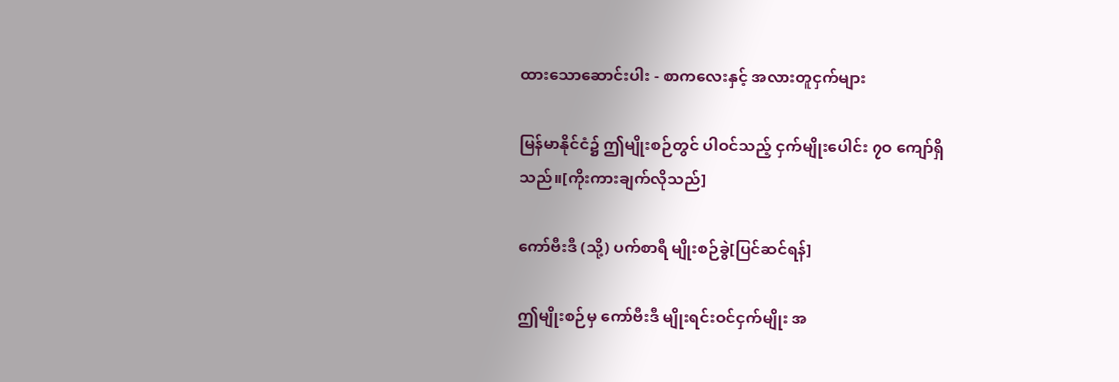ထားသောဆောင်းပါး - စာကလေးနှင့် အလားတူငှက်များ

မြန်မာနိုင်ငံ၌ ဤမျိုးစဉ်တွင် ပါဝင်သည့် ငှက်မျိုးပေါင်း ၇ဝ ကျော်ရှိသည်။[ကိုးကားချက်လိုသည်]

ကော်ဗီးဒီ (သို့) ပက်စာရီ မျိုးစဉ်ခွဲ[ပြင်ဆင်ရန်]

ဤမျိုးစဉ်မှ ကော်ဗီးဒီ မျိုးရင်းဝင်ငှက်မျိုး အ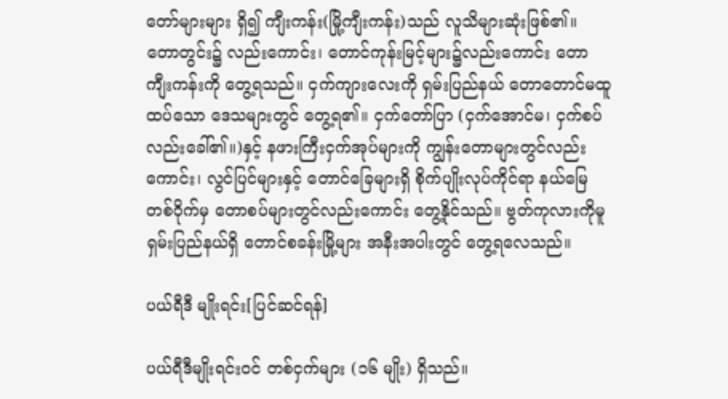တော်များများ ရှိ၍ ကျီးကန်း(မြို့ကျီးကန်း)သည် လူသိများဆုံးဖြစ်၏။ တောတွင်း၌ လည်းကောင်း၊ တောင်ကုန်းမြင့်များ၌လည်းကောင်း တောကျီးကန်းကို တွေ့ရသည်။ ငှက်ကျားလေးကို ရှမ်းပြည်နယ် တောတောင်မထူထပ်သော ဒေသများတွင် တွေ့ရ၏။ ငှက်တော်ပြာ (ငှက်အောင်မ၊ ငှက်စပ်လည်းခေါ်၏။)နှင့် နဖားကြီးငှက်အုပ်များကို ကျွန်းတောများတွင်လည်းကောင်း၊ လွင်ပြင်များနှင့် တောင်ခြေများရှိ စိုက်ပျိုးလုပ်ကိုင်ရာ နယ်မြေ တစ်ဝိုက်မှ တောစပ်များတွင်လည်းကောင်း တွေ့နိုင်သည်။ ဗွတ်ကုလားကိုမူ ရှမ်းပြည်နယ်ရှိ တောင်စခန်းမြို့များ အနီးအပါးတွင် တွေ့ရလေသည်။

ပယ်ရီဒီ မျိုးရင်း[ပြင်ဆင်ရန်]

ပယ်ရီဒီမျိုးရင်းဝင် တစ်ငှက်များ (၁၆ မျိုး) ရှိသည်။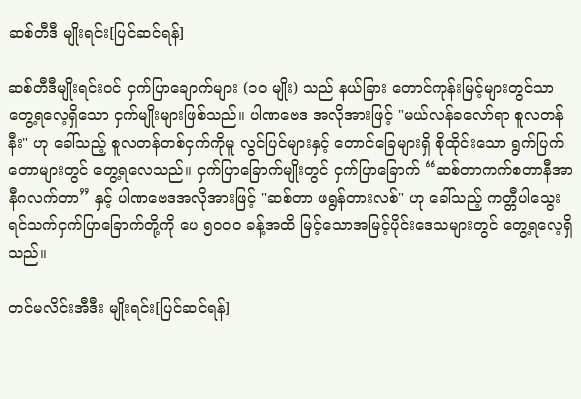ဆစ်တီဒီ မျိုးရင်း[ပြင်ဆင်ရန်]

ဆစ်တီဒီမျိုးရင်းဝင် ငှက်ပြာချောက်များ (၁ဝ မျိုး) သည် နယ်ခြား တောင်ကုန်းမြင့်များတွင်သာ တွေ့ရလေ့ရှိသော ငှက်မျိုးများဖြစ်သည်။ ပါဏဗေဒ အလိုအားဖြင့် "မယ်လန်ခလော်ရာ စူလတန်နီး" ဟု ခေါ်သည့် စူလတန်တစ်ငှက်ကိုမူ လွင်ပြင်များနှင့် တောင်ခြေများရှိ စိုထိုင်းသော ရွက်ပြက်တောများတွင် တွေ့ရလေသည်။ ငှက်ပြာခြောက်မျိုးတွင် ငှက်ပြာခြောက် “ဆစ်တာကက်စတာနီအာ နီဂလက်တာ” နှင့် ပါဏဗေဒအလိုအားဖြင့် "ဆစ်တာ ဖရွန်တားလစ်" ဟု ခေါ်သည့် ကတ္တီပါသွေး ရင်သက်ငှက်ပြာခြောက်တို့ကို ပေ ၅ဝဝဝ ခန့်အထိ မြင့်သောအမြင့်ပိုင်းဒေသများတွင် တွေ့ရလေ့ရှိသည်။

တင်မလိင်းအီဒီး မျိုးရင်း[ပြင်ဆင်ရန်]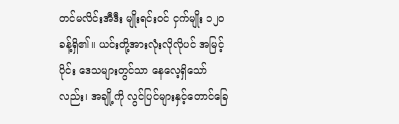တင်မလိင်းအီဒီး မျိုးရင်းဝင် ငှက်မျိုး ၁၂ဝ ခန့်ရှိ၏။ ယင်းတို့အားလုံးလိုလိုပင် အမြင့်ပိုင်း ဒေသများတွင်သာ နေလေ့ရှိသော်လည်း၊ အချို့ကို လွင်ပြင်များနှင့်တောင်ခြေ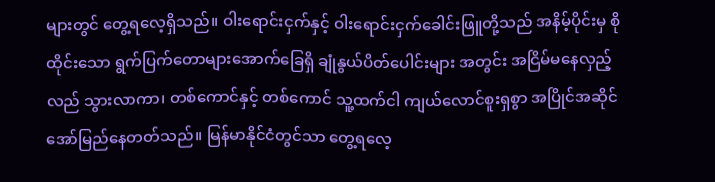များတွင် တွေ့ရလေ့ရှိသည်။ ဝါးရောင်းငှက်နှင့် ဝါးရောင်းငှက်ခေါင်းဖြူတို့သည် အနိမ့်ပိုင်းမှ စိုထိုင်းသော ရွက်ပြက်တောများအောက်ခြေရှိ ချုံနွယ်ပိတ်ပေါင်းများ အတွင်း အငြိမ်မနေလှည့်လည် သွားလာကာ၊ တစ်ကောင်နှင့် တစ်ကောင် သူ့ထက်ငါ ကျယ်လောင်စူးရှစွာ အပြိုင်အဆိုင် အော်မြည်နေတတ်သည်။ မြန်မာနိုင်ငံတွင်သာ တွေ့ရလေ့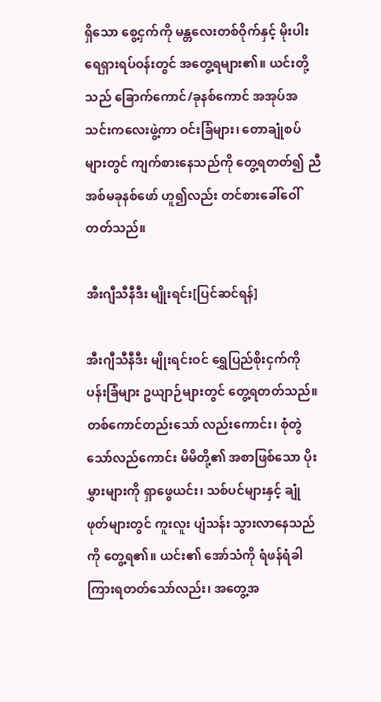ရှိသော စွေ့ငှက်ကို မန္တလေးတစ်ဝိုက်နှင့် မိုးပါးရေရှားရပ်ဝန်းတွင် အတွေ့ရများ၏။ ယင်းတို့သည် ခြောက်ကောင်/ခုနစ်ကောင် အအုပ်အသင်းကလေးဖွဲ့ကာ ဝင်းခြံများ၊ တောချုံစပ်များတွင် ကျက်စားနေသည်ကို တွေ့ရတတ်၍ ညီအစ်မခုနစ်ဖော် ဟူ၍လည်း တင်စားခေါ်ဝေါ်တတ်သည်။

အီးဂျီသီနီဒီး မျိုးရင်း[ပြင်ဆင်ရန်]

အီးဂျီသီနီဒီး မျိုးရင်းဝင် ရွှေပြည်စိုးငှက်ကို ပန်းခြံများ ဥယျာဉ်များတွင် တွေ့ရတတ်သည်။ တစ်ကောင်တည်းသော် လည်းကောင်း၊ စုံတွဲသော်လည်ကောင်း မိမိတို့၏ အစာဖြစ်သော ပိုးမွှားများကို ရှာဖွေယင်း၊ သစ်ပင်များနှင့် ချုံဖုတ်များတွင် ကူးလူး ပျံသန်း သွားလာနေသည်ကို တွေ့ရ၏။ ယင်း၏ အော်သံကို ရံဖန်ရံခါ ကြားရတတ်သော်လည်း၊ အတွေ့အ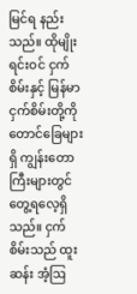မြင်ရ နည်းသည်။ ထိုမျိုးရင်းဝင် ငှက်စိမ်းနှင့် မြန်မာငှက်စိမ်းတို့ကို တောင်ခြေများရှိ ကျွန်းတောကြီးများတွင် တွေ့ရလေ့ရှိသည်။ ငှက်စိမ်းသည် ထူးဆန်း အံ့ဩ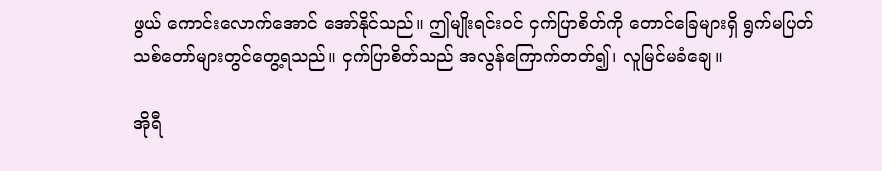ဖွယ် ကောင်းလောက်အောင် အော်နိုင်သည်။ ဤမျိုးရင်းဝင် ငှက်ပြာစိတ်ကို တောင်ခြေများရှိ ရွက်မပြတ် သစ်တော်များတွင်တွေ့ရသည်။ ငှက်ပြာစိတ်သည် အလွန်ကြောက်တတ်၍၊ လူမြင်မခံချေ။

အိုရီ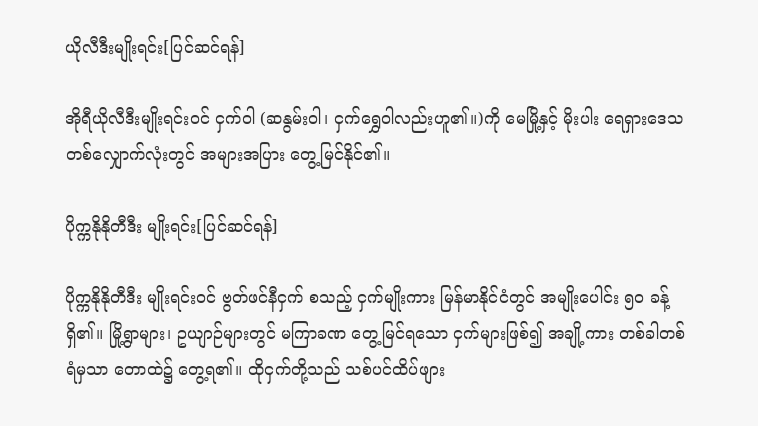ယိုလီဒီးမျိုးရင်း[ပြင်ဆင်ရန်]

အိုရီယိုလီဒီးမျိုးရင်းဝင် ငှက်ဝါ (ဆနွမ်းဝါ၊ ငှက်ရွှေဝါလည်းဟူ၏။)ကို မေမြို့နှင့် မိုးပါး ရေရှားဒေသတစ်လျှောက်လုံးတွင် အများအပြား တွေ့မြင်နိုင်၏။

ပိုက္ကနိုနိုတီဒီး မျိုးရင်း[ပြင်ဆင်ရန်]

ပိုက္ကနိုနိုတီဒီး မျိုးရင်းဝင် ဗွတ်ဖင်နီငှက် စသည့် ငှက်မျိုးကား မြန်မာနိုင်ငံတွင် အမျိုးပေါင်း ၅ဝ ခန့်ရှိ၏။ မြို့ရွာများ၊ ဥယျာဉ်များတွင် မကြာခဏ တွေ့မြင်ရသော ငှက်များဖြစ်၍ အချို့ကား တစ်ခါတစ်ရံမှသာ တောထဲ၌ တွေ့ရ၏။ ထိုငှက်တို့သည် သစ်ပင်ထိပ်ဖျား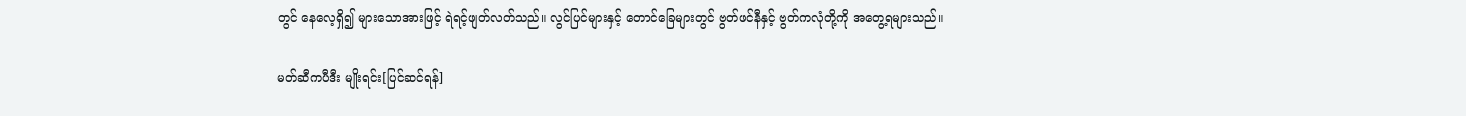တွင် နေလေ့ရှိ၍ များသောအားဖြင့် ရဲရင့်ဖျတ်လတ်သည်။ လွင်ပြင်များနှင့် တောင်ခြေများတွင် ဗွတ်ဖင်နီနှင့် ဗွတ်ကလုံတို့ကို အတွေ့ရများသည်။

မတ်ဆီကပီဒီး မျိုးရင်း[ပြင်ဆင်ရန်]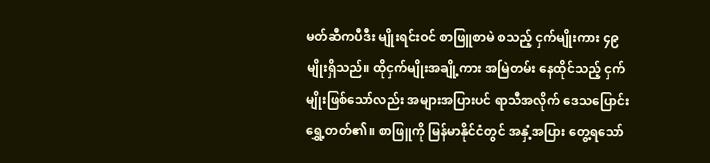မတ်ဆီကပီဒီး မျိုးရင်းဝင် စာဖြူစာမဲ စသည့် ငှက်မျိုးကား ၄၉ မျိုးရှိသည်။ ထိုငှက်မျိုးအချို့ကား အမြဲတမ်း နေထိုင်သည့် ငှက်မျိုးဖြစ်သော်လည်း အများအပြားပင် ရာသီအလိုက် ဒေသပြောင်းရွှေ့တတ်၏။ စာဖြူကို မြန်မာနိုင်ငံတွင် အနှံ့အပြား တွေ့ရသော်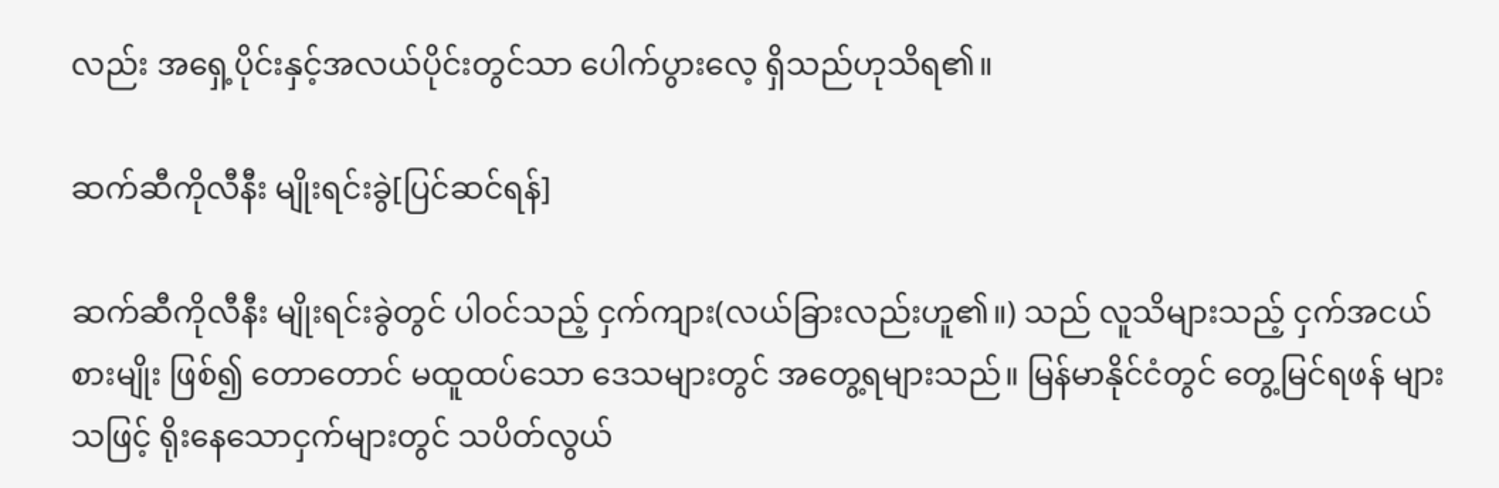လည်း အရှေ့ပိုင်းနှင့်အလယ်ပိုင်းတွင်သာ ပေါက်ပွားလေ့ ရှိသည်ဟုသိရ၏။

ဆက်ဆီကိုလီနီး မျိုးရင်းခွဲ[ပြင်ဆင်ရန်]

ဆက်ဆီကိုလီနီး မျိုးရင်းခွဲတွင် ပါဝင်သည့် ငှက်ကျား(လယ်ခြားလည်းဟူ၏။) သည် လူသိများသည့် ငှက်အငယ်စားမျိုး ဖြစ်၍ တောတောင် မထူထပ်သော ဒေသများတွင် အတွေ့ရများသည်။ မြန်မာနိုင်ငံတွင် တွေ့မြင်ရဖန် များသဖြင့် ရိုးနေသောငှက်များတွင် သပိတ်လွယ်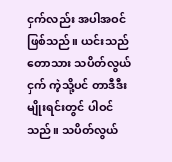ငှက်လည်း အပါအဝင်ဖြစ်သည်။ ယင်းသည် တောသား သပိတ်လွယ်ငှက် ကဲ့သို့ပင် တာဒီဒီးမျိုးရင်းတွင် ပါဝင်သည်။ သပိတ်လွယ်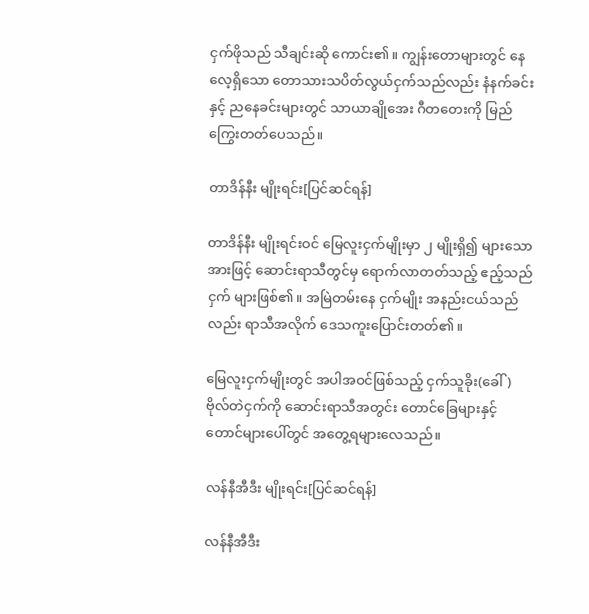ငှက်ဖိုသည် သီချင်းဆို ကောင်း၏။ ကျွန်းတောများတွင် နေလေ့ရှိသော တောသားသပိတ်လွယ်ငှက်သည်လည်း နံနက်ခင်းနှင့် ညနေခင်းများတွင် သာယာချိုအေး ဂီတတေးကို မြည်ကြွေးတတ်ပေသည်။

တာဒိန်နီး မျိုးရင်း[ပြင်ဆင်ရန်]

တာဒိန်နီး မျိုးရင်းဝင် မြေလူးငှက်မျိုးမှာ ၂ မျိုးရှိ၍ များသောအားဖြင့် ဆောင်းရာသီတွင်မှ ရောက်လာတတ်သည့် ဧည့်သည်ငှက် များဖြစ်၏။ အမြဲတမ်းနေ ငှက်မျိုး အနည်းငယ်သည်လည်း ရာသီအလိုက် ဒေသကူးပြောင်းတတ်၏။

မြေလူးငှက်မျိုးတွင် အပါအဝင်ဖြစ်သည့် ငှက်သူခိုး(ခေါ်) ဗိုလ်တဲငှက်ကို ဆောင်းရာသီအတွင်း တောင်ခြေများနှင့် တောင်များပေါ်တွင် အတွေ့ရများလေသည်။

လန်နီအီဒီး မျိုးရင်း[ပြင်ဆင်ရန်]

လန်နီအီဒီး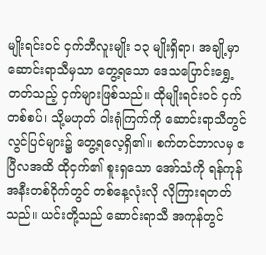မျိုးရင်းဝင် ငှက်ဘီလူးမျိုး ၁၃ မျိုးရှိရာ၊ အချို့မှာ ဆောင်းရာသီမှသာ တွေ့ရသော ဒေသပြောင်းရွှေ့တတ်သည့် ငှက်များဖြစ်သည်။ ထိုမျိုးရင်းဝင် ငှက်တစ်စပ်၊ သို့မဟုတ် ဝါးရုံကြက်ကို ဆောင်းရာသီတွင် လွင်ပြင်များ၌ တွေ့ရလေ့ရှိ၏။ စက်တင်ဘာလမှ ဧပြီလအထိ ထိုငှက်၏ စူးရှသော အော်သံကို ရန်ကုန်အနီးတစ်ဝိုက်တွင် တစ်နေ့လုံးလို လိုကြားရတတ်သည်။ ယင်းတို့သည် ဆောင်းရာသီ အကုန်တွင်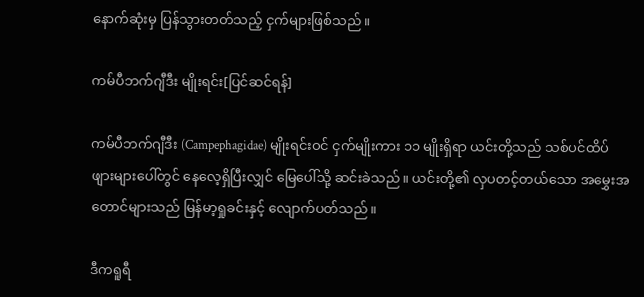နောက်ဆုံးမှ ပြန်သွားတတ်သည့် ငှက်များဖြစ်သည်။

ကမ်ပီဘက်ဂျီဒီး မျိုးရင်း[ပြင်ဆင်ရန်]

ကမ်ပီဘက်ဂျီဒီး (Campephagidae) မျိုးရင်းဝင် ငှက်မျိုးကား ၁၁ မျိုးရှိရာ ယင်းတို့သည် သစ်ပင်ထိပ်ဖျားများပေါ်တွင် နေလေ့ရှိပြီးလျှင် မြေပေါ်သို့ ဆင်းခဲသည်။ ယင်းတို့၏ လှပတင့်တယ်သော အမွှေးအတောင်များသည် မြန်မာ့ရှုခင်းနှင့် လျောက်ပတ်သည်။

ဒီကရူရီ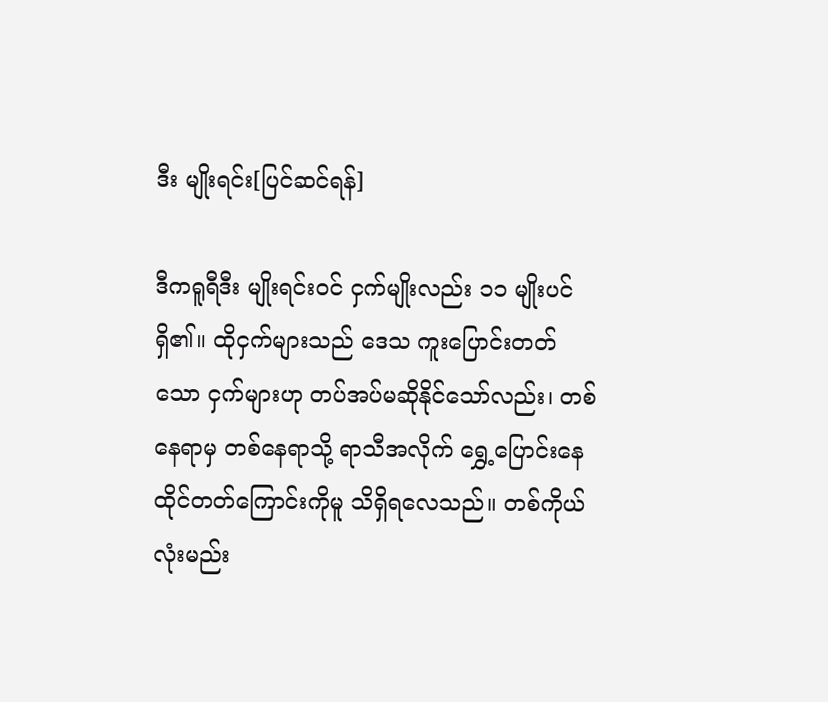ဒီး မျိုးရင်း[ပြင်ဆင်ရန်]

ဒီကရူရီဒီး မျိုးရင်းဝင် ငှက်မျိုးလည်း ၁၁ မျိုးပင်ရှိ၏။ ထိုငှက်များသည် ဒေသ ကူးပြောင်းတတ်သော ငှက်များဟု တပ်အပ်မဆိုနိုင်သော်လည်း၊ တစ်နေရာမှ တစ်နေရာသို့ ရာသီအလိုက် ရွှေ့ပြောင်းနေထိုင်တတ်ကြောင်းကိုမူ သိရှိရလေသည်။ တစ်ကိုယ်လုံးမည်း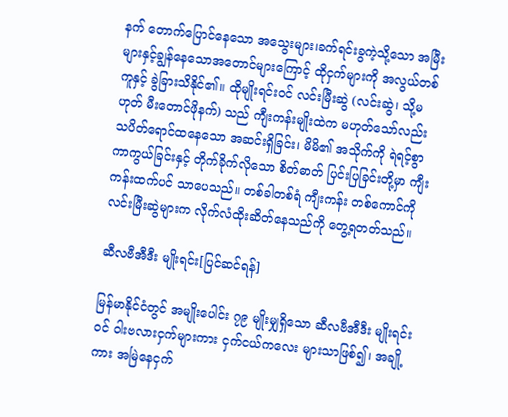နက် တောက်ပြောင်နေသော အသွေးများ၊ခက်ရင်းခွကဲ့သို့သော အမြီးများနှင့်ချွန်နေသောအတောင်များကြောင့် ထိုငှက်များကို အလွယ်တစ်ကူနှင့် ခွဲခြားသိနိုင်၏။ ထိုမျိုးရင်းဝင် လင်းမြီးဆွဲ (လင်းဆွဲ၊ သို့မဟုတ် မီးတောင်ဖိုနက်) သည် ကျီးကန်းမျိုးထဲက မဟုတ်သော်လည်း သပိတ်ရောင်ထနေသော အဆင်းရှိခြင်း၊ မိမိ၏ အသိုက်ကို ရဲရင့်စွာ ကာကွယ်ခြင်းနှင့် တိုက်ခိုက်လိုသော စိတ်ဓာတ် ပြင်းပြခြင်းတို့မှာ ကျီးကန်းထက်ပင် သာပေသည်။ တစ်ခါတစ်ရံ ကျီးကန်း တစ်ကောင်ကို လင်းမြီးဆွဲများက လိုက်လံထိုးဆိတ်နေသည်ကို တွေ့ရတတ်သည်။

ဆီလဗီအီဒီး မျိုးရင်း[ပြင်ဆင်ရန်]

မြန်မာနိုင်ငံတွင် အမျိုးပေါင်း ၇၉ မျိုးမျှရှိသော ဆီလဗီအီဒီး မျိုးရင်းဝင် ဝါးဗလားငှက်များကား ငှက်ငယ်ကလေး များသာဖြစ်၍၊ အချို့ကား အမြဲနေငှက်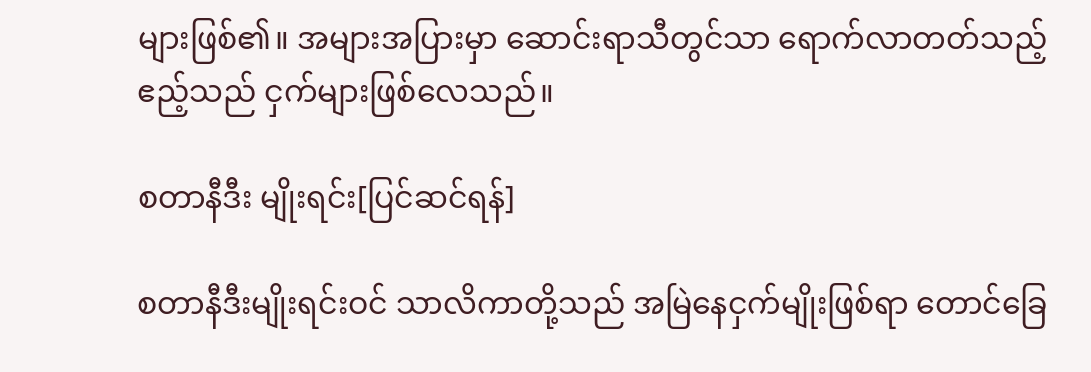များဖြစ်၏။ အများအပြားမှာ ဆောင်းရာသီတွင်သာ ရောက်လာတတ်သည့် ဧည့်သည် ငှက်များဖြစ်လေသည်။

စတာနီဒီး မျိုးရင်း[ပြင်ဆင်ရန်]

စတာနီဒီးမျိုးရင်းဝင် သာလိကာတို့သည် အမြဲနေငှက်မျိုးဖြစ်ရာ တောင်ခြေ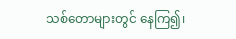သစ်တောများတွင် နေကြ၍၊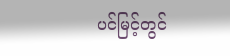ပင်မြင့်တွင်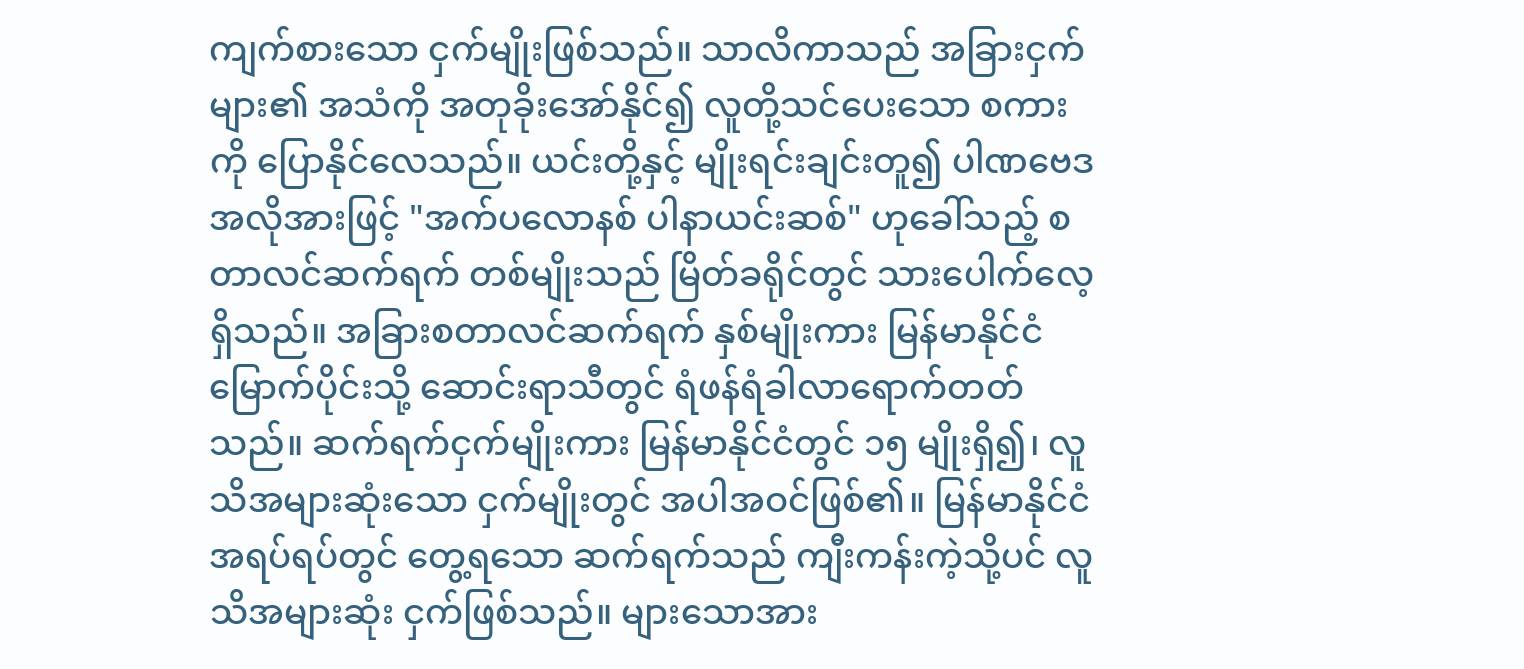ကျက်စားသော ငှက်မျိုးဖြစ်သည်။ သာလိကာသည် အခြားငှက်များ၏ အသံကို အတုခိုးအော်နိုင်၍ လူတို့သင်ပေးသော စကားကို ပြောနိုင်လေသည်။ ယင်းတို့နှင့် မျိုးရင်းချင်းတူ၍ ပါဏဗေဒ အလိုအားဖြင့် "အက်ပလောနစ် ပါနာယင်းဆစ်" ဟုခေါ်သည့် စတာလင်ဆက်ရက် တစ်မျိုးသည် မြိတ်ခရိုင်တွင် သားပေါက်လေ့ရှိသည်။ အခြားစတာလင်ဆက်ရက် နှစ်မျိုးကား မြန်မာနိုင်ငံမြောက်ပိုင်းသို့ ဆောင်းရာသီတွင် ရံဖန်ရံခါလာရောက်တတ်သည်။ ဆက်ရက်ငှက်မျိုးကား မြန်မာနိုင်ငံတွင် ၁၅ မျိုးရှိ၍၊ လူသိအများဆုံးသော ငှက်မျိုးတွင် အပါအဝင်ဖြစ်၏။ မြန်မာနိုင်ငံ အရပ်ရပ်တွင် တွေ့ရသော ဆက်ရက်သည် ကျီးကန်းကဲ့သို့ပင် လူသိအများဆုံး ငှက်ဖြစ်သည်။ များသောအား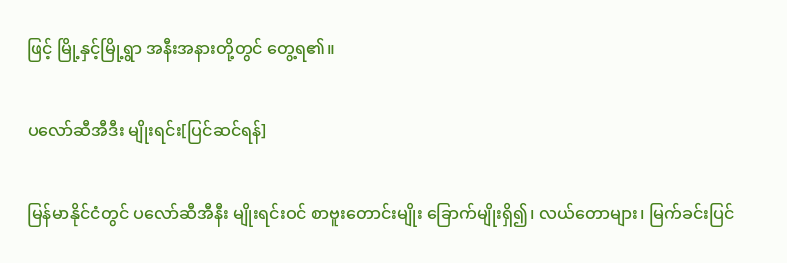ဖြင့် မြို့နှင့်မြို့ရွာ အနီးအနားတို့တွင် တွေ့ရ၏။

ပလော်ဆီအီဒီး မျိုးရင်း[ပြင်ဆင်ရန်]

မြန်မာနိုင်ငံတွင် ပလော်ဆီအီနီး မျိုးရင်းဝင် စာဗူးတောင်းမျိုး ခြောက်မျိုးရှိ၍၊ လယ်တောများ၊ မြက်ခင်းပြင်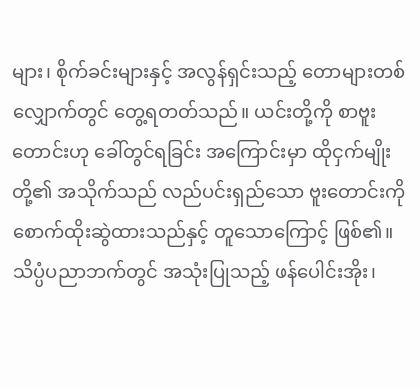များ၊ စိုက်ခင်းများနှင့် အလွန်ရှင်းသည့် တောများတစ်လျှောက်တွင် တွေ့ရတတ်သည်။ ယင်းတို့ကို စာဗူးတောင်းဟု ခေါ်တွင်ရခြင်း အကြောင်းမှာ ထိုငှက်မျိုးတို့၏ အသိုက်သည် လည်ပင်းရှည်သော ဗူးတောင်းကို စောက်ထိုးဆွဲထားသည်နှင့် တူသောကြောင့် ဖြစ်၏။ သိပ္ပံပညာဘက်တွင် အသုံးပြုသည့် ဖန်ပေါင်းအိုး၊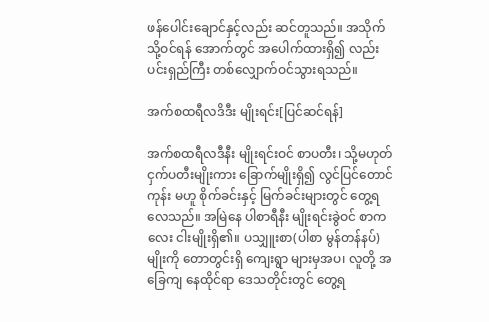ဖန်ပေါင်းချောင်နှင့်လည်း ဆင်တူသည်။ အသိုက်သို့ဝင်ရန် အောက်တွင် အပေါက်ထားရှိ၍ လည်းပင်းရှည်ကြီး တစ်လျှောက်ဝင်သွားရသည်။

အက်စထရီလဒိဒီး မျိုးရင်း[ပြင်ဆင်ရန်]

အက်စထရီလဒီနီး မျိုးရင်းဝင် စာပတီး၊ သို့မဟုတ် ငှက်ပတီးမျိုးကား ခြောက်မျိုးရှိ၍ လွင်ပြင်တောင်ကုန်း မဟူ စိုက်ခင်းနှင့် မြက်ခင်းများတွင် တွေ့ရလေသည်။ အမြဲနေ ပါစာရီနီး မျိုးရင်းခွဲဝင် စာကလေး ငါးမျိုးရှိ၏။ ပသျှူးစာ(ပါစာ မွန်တန်နပ်) မျိုးကို တောတွင်းရှိ ကျေးရွာ များမှအပ၊ လူတို့ အခြေကျ နေထိုင်ရာ ဒေသတိုင်းတွင် တွေ့ရ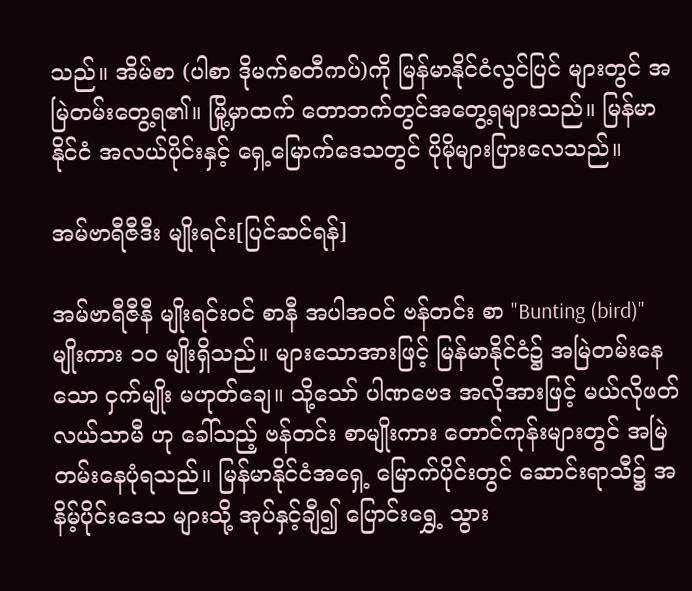သည်။ အိမ်စာ (ပါစာ ဒိုမက်စတီကပ်)ကို မြန်မာနိုင်ငံလွင်ပြင် များတွင် အမြဲတမ်းတွေ့ရ၏။ မြို့မှာထက် တောဘက်တွင်အတွေ့ရများသည်။ မြန်မာနိုင်ငံ အလယ်ပိုင်းနှင့် ရှေ့မြောက်ဒေသတွင် ပိုမိုများပြားလေသည်။

အမ်ဗာရီဇီဒီး မျိုးရင်း[ပြင်ဆင်ရန်]

အမ်ဗာရီဇီနီ မျိုးရင်းဝင် စာနီ အပါအဝင် ဗန်တင်း စာ "Bunting (bird)" မျိုးကား ၁ဝ မျိုးရှိသည်။ များသောအားဖြင့် မြန်မာနိုင်ငံ၌ အမြဲတမ်းနေသော ငှက်မျိုး မဟုတ်ချေ။ သို့သော် ပါဏဗေဒ အလိုအားဖြင့် မယ်လိုဖတ် လယ်သာမီ ဟု ခေါ်သည့် ဗန်တင်း စာမျိုးကား တောင်ကုန်းများတွင် အမြဲတမ်းနေပုံရသည်။ မြန်မာနိုင်ငံအရှေ့ မြောက်ပိုင်းတွင် ဆောင်းရာသီ၌ အနိမ့်ပိုင်းဒေသ များသို့ အုပ်နှင့်ချီ၍ ပြောင်းရွှေ့ သွား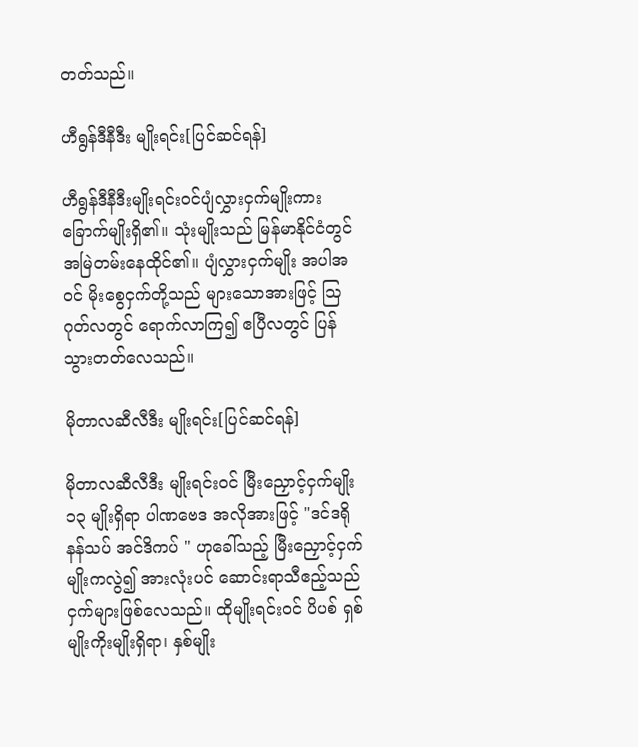တတ်သည်။

ဟီရွန်ဒီနီဒီး မျိုးရင်း[ပြင်ဆင်ရန်]

ဟီရွန်ဒီနီဒီးမျိုးရင်းဝင်ပျံလွှားငှက်မျိုးကား ခြောက်မျိုးရှိ၏။ သုံးမျိုးသည် မြန်မာနိုင်ငံတွင် အမြဲတမ်းနေထိုင်၏။ ပျံလွှားငှက်မျိုး အပါအဝင် မိုးစွေငှက်တို့သည် များသောအားဖြင့် ဩဂုတ်လတွင် ရောက်လာကြ၍ ဧပြီလတွင် ပြန်သွားတတ်လေသည်။

မိုတာလဆီလီဒီး မျိုးရင်း[ပြင်ဆင်ရန်]

မိုတာလဆီလီဒီး မျိုးရင်းဝင် မြီးညှောင့်ငှက်မျိုး ၁၃ မျိုးရှိရာ ပါဏဗေဒ အလိုအားဖြင့် "ဒင်ဒရိုနန်သပ် အင်ဒိကပ် " ဟုခေါ်သည့် မြီးညှောင့်ငှက်မျိုးကလွဲ၍ အားလုံးပင် ဆောင်းရာသီဧည့်သည်ငှက်များဖြစ်လေသည်။ ထိုမျိုးရင်းဝင် ပိပစ် ရှစ်မျိုးကိုးမျိုးရှိရာ၊ နှစ်မျိုး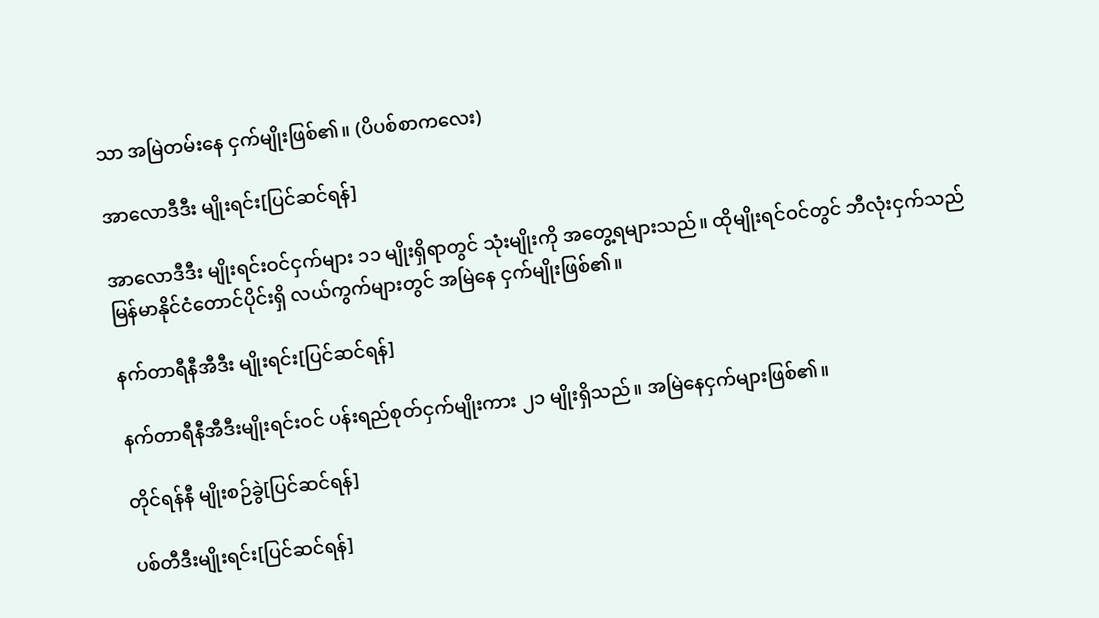သာ အမြဲတမ်းနေ ငှက်မျိုးဖြစ်၏။ (ပိပစ်စာကလေး)

အာလောဒီဒီး မျိုးရင်း[ပြင်ဆင်ရန်]

အာလောဒီဒီး မျိုးရင်းဝင်ငှက်များ ၁၁ မျိုးရှိရာတွင် သုံးမျိုးကို အတွေ့ရများသည်။ ထိုမျိုးရင်ဝင်တွင် ဘီလုံးငှက်သည် မြန်မာနိုင်ငံတောင်ပိုင်းရှိ လယ်ကွက်များတွင် အမြဲနေ ငှက်မျိုးဖြစ်၏။

နက်တာရီနီအီဒီး မျိုးရင်း[ပြင်ဆင်ရန်]

နက်တာရီနီအီဒီးမျိုးရင်းဝင် ပန်းရည်စုတ်ငှက်မျိုးကား ၂၁ မျိုးရှိသည်။ အမြဲနေငှက်များဖြစ်၏။

တိုင်ရန်နီ မျိုးစဉ်ခွဲ[ပြင်ဆင်ရန်]

ပစ်တီဒီးမျိုးရင်း[ပြင်ဆင်ရန်]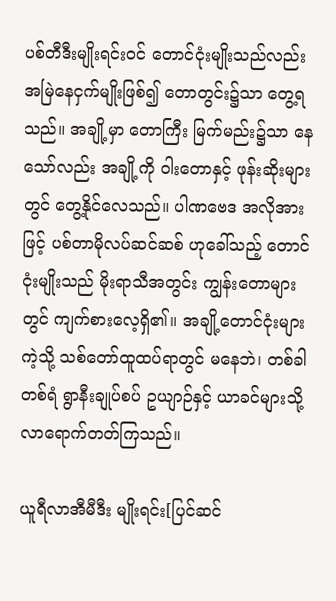ပစ်တီဒီးမျိုးရင်းဝင် တောင်ငုံးမျိုးသည်လည်း အမြဲနေငှက်မျိုးဖြစ်၍ တောတွင်း၌သာ တွေ့ရသည်။ အချို့မှာ တောကြီး မြက်မည်း၌သာ နေသော်လည်း အချို့ကို ဝါးတောနှင့် ဖုန်းဆိုးများတွင် တွေ့နိုင်လေသည်။ ပါဏဗေဒ အလိုအားဖြင့် ပစ်တာမိုလပ်ဆင်ဆစ် ဟုခေါ်သည့် တောင်ငုံးမျိုးသည် မိုးရာသီအတွင်း ကျွန်းတောများတွင် ကျက်စားလေ့ရှိ၏။ အချို့တောင်ငုံးများကဲ့သို့ သစ်တော်ထူထပ်ရာတွင် မနေဘဲ၊ တစ်ခါတစ်ရံ ရွာနီးချုပ်စပ် ဥယျာဉ်နှင့် ယာခင်များသို့ လာရောက်တတ်ကြသည်။

ယူရီလာအီမီဒီး မျိုးရင်း[ပြင်ဆင်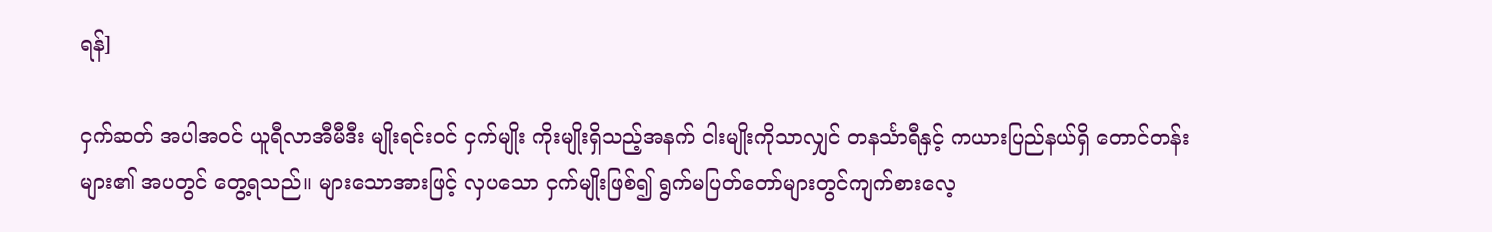ရန်]

ငှက်ဆတ် အပါအဝင် ယူရီလာအီမီဒီး မျိုးရင်းဝင် ငှက်မျိုး ကိုးမျိုးရှိသည့်အနက် ငါးမျိုးကိုသာလျှင် တနင်္သာရီနှင့် ကယားပြည်နယ်ရှိ တောင်တန်းများ၏ အပတွင် တွေ့ရသည်။ များသောအားဖြင့် လှပသော ငှက်မျိုးဖြစ်၍ ရွက်မပြတ်တော်များတွင်ကျက်စားလေ့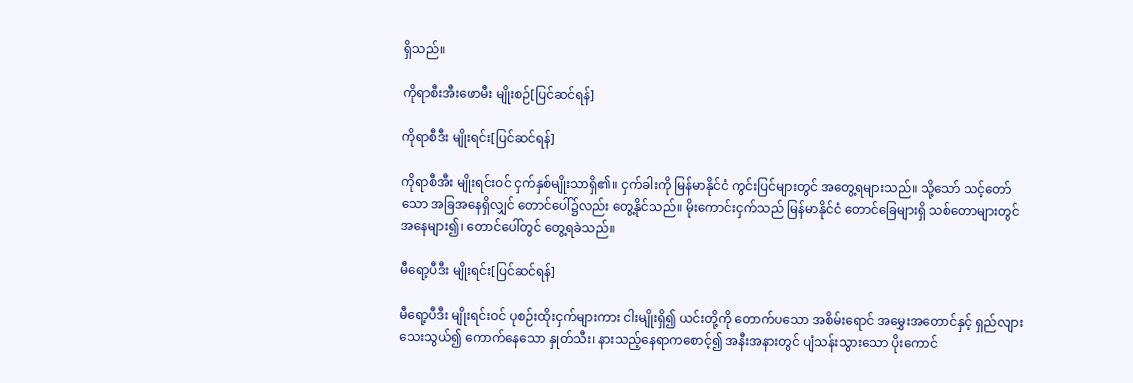ရှိသည်။

ကိုရာစီးအီးဖောမီး မျိုးစဉ်[ပြင်ဆင်ရန်]

ကိုရာစီဒီး မျိုးရင်း[ပြင်ဆင်ရန်]

ကိုရာစီအီး မျိုးရင်းဝင် ငှက်နှစ်မျိုးသာရှိ၏။ ငှက်ခါးကို မြန်မာနိုင်ငံ ကွင်းပြင်များတွင် အတွေ့ရများသည်။ သို့သော် သင့်တော်သော အခြအနေရှိလျှင် တောင်ပေါ်၌လည်း တွေ့နိုင်သည်။ မိုးကောင်းငှက်သည် မြန်မာနိုင်ငံ တောင်ခြေများရှိ သစ်တောများတွင် အနေများ၍၊ တောင်ပေါ်တွင် တွေ့ရခဲသည်။

မီရော့ပီဒီး မျိုးရင်း[ပြင်ဆင်ရန်]

မီရော့ပီဒီး မျိုးရင်းဝင် ပုစဉ်းထိုးငှက်များကား ငါးမျိုးရှိ၍ ယင်းတို့ကို တောက်ပသော အစိမ်းရောင် အမွှေးအတောင်နှင့် ရှည်လျားသေးသွယ်၍ ကောက်နေသော နှုတ်သီး၊ နားသည့်နေရာကစောင့်၍ အနီးအနားတွင် ပျံသန်းသွားသော ပိုးကောင်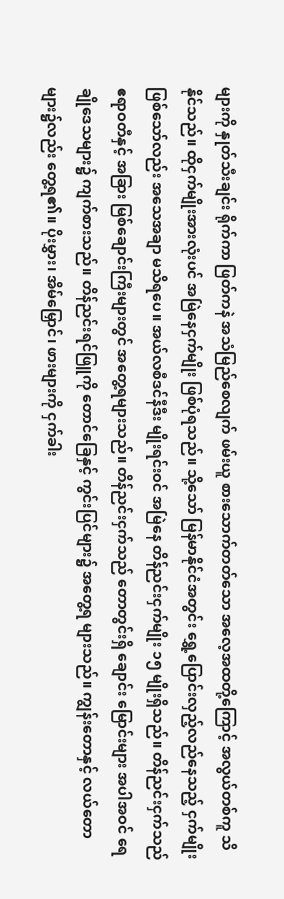များကို နှုတ်သီးချင်း ရိုက်ကာ ဖြတ်ကနဲ အသံမြည်စေလျက် ဖမ်းယူ စားသောက်တတ်သော အလေ့အထတို့ကြောင့် အလွယ်တစ်ကူ သိနိုင်သည်။ ထိုငှက်မျိုးအားလုံးပင် အမြဲနေငှက်မျိုး ဖြစ်ပုံရသည်။ သို့သော် မြန်မာနိုင်ငံအတွင်း ရွှေ့ပြောင်းလှည့်လည်နေသည့် ငှက်မျိုး ဖြစ်သော်လည်း အသေအချာ မသိရပေ။ အယ်လစီဒင်နီဒီး မျိုးရင်းဝင် အမြဲနေ တိန်ညင်းငှက်မျိုး ၁၅ မျိုးရှိသည်။ တိန်ညင်းငှက်သည် ဧရာဝတီနှင့် အခြား မြစ်ချောင်းကြီးများတွင် အတွေ့ရများသည်။ တိန်ညင်းငှက်သည် တောတွင်းရှိ ချောင်း မြောင်းများ အပါအဝင် ရေချိုဒေသများ၌ ကျက်စားသည်။ တိန်ညင်းရင်ဖြူကို တောင်ခြေနှင့် ကွင်းပြင်များ၌ အတွေ့ရ များသည်။ ကျွန်းတောနှင့် လယ်တောများ၌လည်း တွေ့ရ၏။ ပိုးမွှား၊ အိမ်မြှောင်၊ ဖားများကို ငှက်ခါး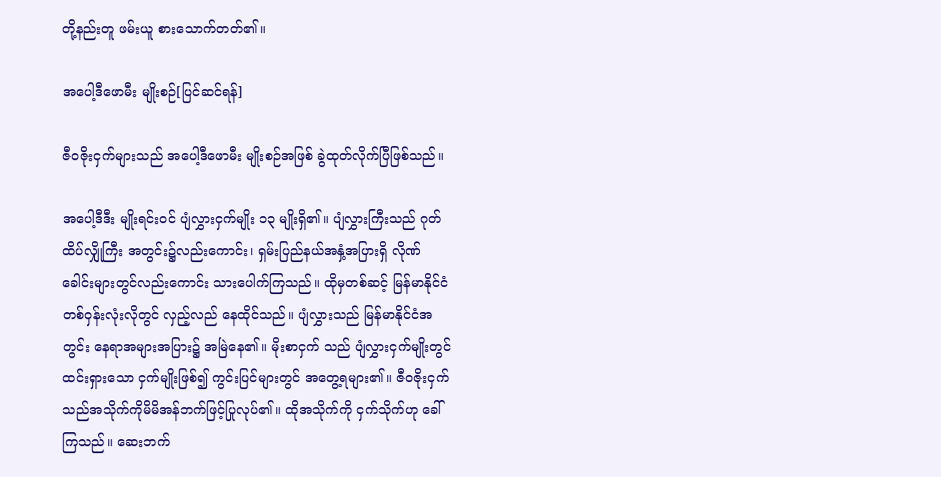တို့နည်းတူ ဖမ်းယူ စားသောက်တတ်၏။

အပေါ့ဒီဖောမီး မျိုးစဉ်[ပြင်ဆင်ရန်]

ဇီဝဇိုးငှက်များသည် အပေါ့ဒီဖောမီး မျိုးစဉ်အဖြစ် ခွဲထုတ်လိုက်ပြီဖြစ်သည်။

အပေါ့ဒီဒီး မျိုးရင်းဝင် ပျံလွှားငှက်မျိုး ၁၃ မျိုးရှိ၏။ ပျံလွှားကြီးသည် ဂုတ်ထိပ်လျှိုကြီး အတွင်း၌လည်းကောင်း၊ ရှမ်းပြည်နယ်အနှံ့အပြားရှိ လိုဏ်ခေါင်းများတွင်လည်းကောင်း သားပေါက်ကြသည်။ ထိုမှတစ်ဆင့် မြန်မာနိုင်ငံတစ်ဝှန်းလုံးလိုတွင် လှည့်လည် နေထိုင်သည်။ ပျံလွှားသည် မြန်မာနိုင်ငံအတွင်း နေရာအများအပြား၌ အမြဲနေ၏။ မိုးစာငှက် သည် ပျံလွှားငှက်မျိုးတွင် ထင်းရှားသော ငှက်မျိုးဖြစ်၍ ကွင်းပြင်များတွင် အတွေ့ရများ၏။ ဇီဝဇိုးငှက်သည်အသိုက်ကိုမိမိအန်ဘက်ဖြင့်ပြုလုပ်၏။ ထိုအသိုက်ကို ငှက်သိုက်ဟု ခေါ်ကြသည်။ ဆေးဘက်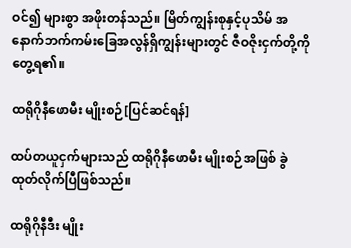ဝင်၍ များစွာ အဖိုးတန်သည်။ မြိတ်ကျွန်းစုနှင့်ပုသိမ် အနောက်ဘက်ကမ်းခြေအလွန်ရှိကျွန်းများတွင် ဇီဝဇိုးငှက်တို့ကိုတွေ့ရ၏။

ထရိုဂိုနီဖောမီး မျိုးစဉ်[ပြင်ဆင်ရန်]

ထပ်တယူငှက်များသည် ထရိုဂိုနီဖောမီး မျိုးစဉ်အဖြစ် ခွဲထုတ်လိုက်ပြီဖြစ်သည်။

ထရိုဂိုနီဒီး မျိုး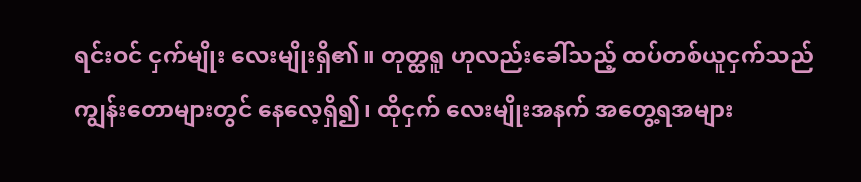ရင်းဝင် ငှက်မျိုး လေးမျိုးရှိ၏။ တုတ္ထရူ ဟုလည်းခေါ်သည့် ထပ်တစ်ယူငှက်သည် ကျွန်းတောများတွင် နေလေ့ရှိ၍၊ ထိုငှက် လေးမျိုးအနက် အတွေ့ရအများ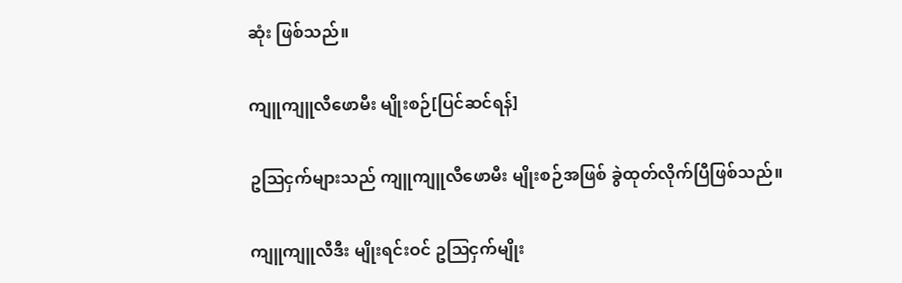ဆုံး ဖြစ်သည်။

ကျူကျူလီဖောမီး မျိုးစဉ်[ပြင်ဆင်ရန်]

ဥဩငှက်များသည် ကျူကျူလီဖောမီး မျိုးစဉ်အဖြစ် ခွဲထုတ်လိုက်ပြီဖြစ်သည်။

ကျူကျူလီဒီး မျိုးရင်းဝင် ဥဩငှက်မျိုး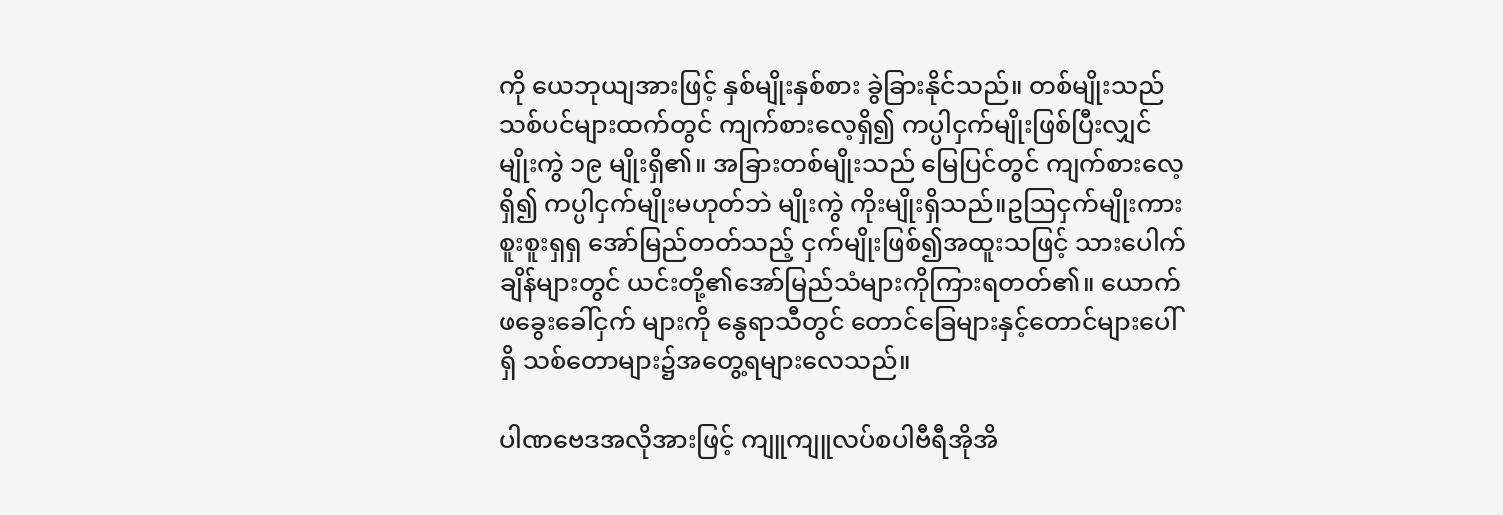ကို ယေဘုယျအားဖြင့် နှစ်မျိုးနှစ်စား ခွဲခြားနိုင်သည်။ တစ်မျိုးသည် သစ်ပင်များထက်တွင် ကျက်စားလေ့ရှိ၍ ကပ္ပါငှက်မျိုးဖြစ်ပြီးလျှင် မျိုးကွဲ ၁၉ မျိုးရှိ၏။ အခြားတစ်မျိုးသည် မြေပြင်တွင် ကျက်စားလေ့ရှိ၍ ကပ္ပါငှက်မျိုးမဟုတ်ဘဲ မျိုးကွဲ ကိုးမျိုးရှိသည်။ဥဩငှက်မျိုးကား စူးစူးရှရှ အော်မြည်တတ်သည့် ငှက်မျိုးဖြစ်၍အထူးသဖြင့် သားပေါက်ချိန်များတွင် ယင်းတို့၏အော်မြည်သံများကိုကြားရတတ်၏။ ယောက်ဖခွေးခေါ်ငှက် များကို နွေရာသီတွင် တောင်ခြေများနှင့်တောင်များပေါ်ရှိ သစ်တောများ၌အတွေ့ရများလေသည်။

ပါဏဗေဒအလိုအားဖြင့် ကျူကျူလပ်စပါဗီရီအိုအိ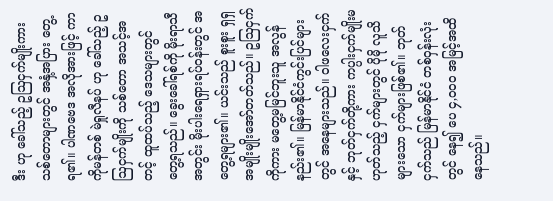ဒီး ဟု ခေါ်သည့် ဥဩငှက်မျိုးကား သစ်တောများတွင် အနှံ့အပြား တွေ့ရ၏။ ပါဏဗေဒ အလိုအားဖြင့် ကာကိုမန်တစ် မဲရှုလီနပ် ဟု ခေါ်သည့် ဥဩငှက်မျိုးကို သစ်တော အသင့်အတင့် ထူထပ်သည့် ဒေသများတွင် တွေ့ရသည်။ ခွေးခေါ်ရစ်ကို မိုးရာသီအတွင်း မိုးပါးရေရှားရပ်ဝန်းတွင် အတွေ့ရများ၏။ ယင်းသည် စူးစူး ရှရှ အမျိုးမျိုးအော်တတ်သည်။ ဥဩငှက်ကိုကား မတွေ့မမြင်ဘူးသူ အလွန်နည်း၏။ မြန်မာနိုင်ငံကွင်းပြင်များတွင် အနေများသည်။ ဝါဖလေးငှက်နှင့် ဘုတ်ငှက်တို့ကား ကပ္ပါးငှက်မျိုးမဟုတ်သည့် ငှက်များတွင် ပိုမို လူသိများသော ငှက်များဖြစ်၏။ ဘုတ်ငှက်သည် မြန်မာနိုင်ငံ တစ်ဝှန်းလုံးတွင် နေ၍ ပေ ၄,ဝဝဝ အမြင့်အထိနေသည်။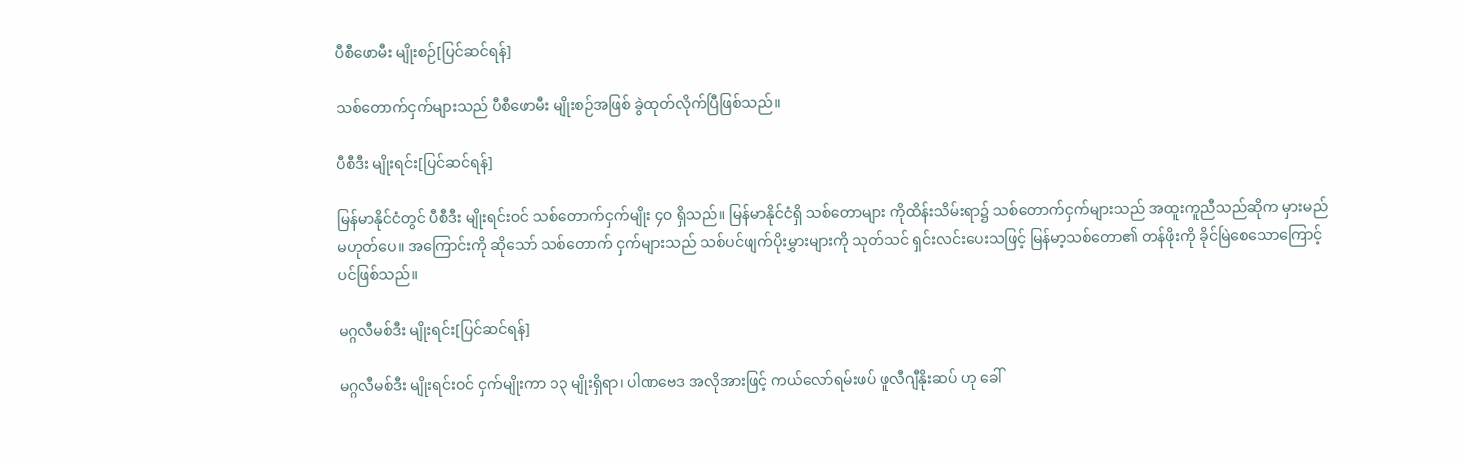ပီစီဖောမီး မျိုးစဉ်[ပြင်ဆင်ရန်]

သစ်တောက်ငှက်များသည် ပီစီဖောမီး မျိုးစဉ်အဖြစ် ခွဲထုတ်လိုက်ပြီဖြစ်သည်။

ပီစီဒီး မျိုးရင်း[ပြင်ဆင်ရန်]

မြန်မာနိုင်ငံတွင် ပီစီဒီး မျိုးရင်းဝင် သစ်တောက်ငှက်မျိုး ၄ဝ ရှိသည်။ မြန်မာနိုင်ငံရှိ သစ်တောများ ကိုထိန်းသိမ်းရာ၌ သစ်တောက်ငှက်များသည် အထူးကူညီသည်ဆိုက မှားမည်မဟုတ်ပေ။ အကြောင်းကို ဆိုသော် သစ်တောက် ငှက်များသည် သစ်ပင်ဖျက်ပိုးမွှားများကို သုတ်သင် ရှင်းလင်းပေးသဖြင့် မြန်မာ့သစ်တော၏ တန်ဖိုးကို ခိုင်မြဲစေသောကြောင့်ပင်ဖြစ်သည်။

မဂ္ဂလီမစ်ဒီး မျိုးရင်း[ပြင်ဆင်ရန်]

မဂ္ဂလီမစ်ဒီး မျိုးရင်းဝင် ငှက်မျိုးကာ ၁၃ မျိုးရှိရာ၊ ပါဏဗေဒ အလိုအားဖြင့် ကယ်လော်ရမ်းဖပ် ဖူလီဂျီနိုးဆပ် ဟု ခေါ်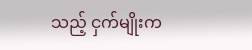သည့် ငှက်မျိုးက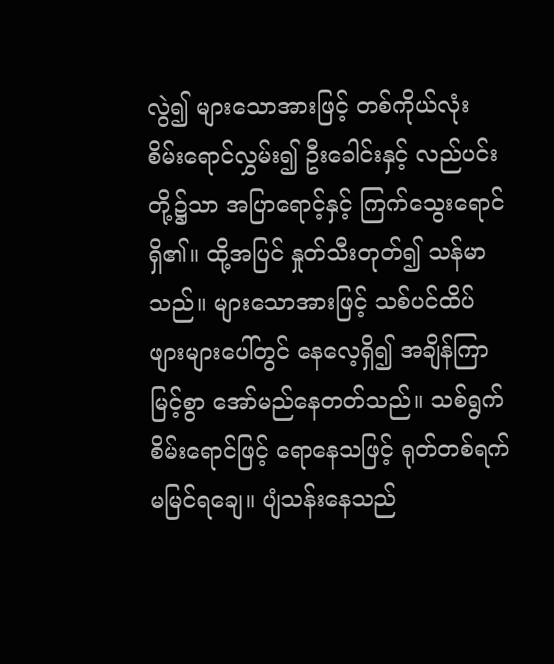လွဲ၍ များသောအားဖြင့် တစ်ကိုယ်လုံး စိမ်းရောင်လွှမ်း၍ ဦးခေါင်းနှင့် လည်ပင်းတို့၌သာ အပြာရောင့်နှင့် ကြက်သွေးရောင်ရှိ၏။ ထို့အပြင် နှုတ်သီးတုတ်၍ သန်မာသည်။ များသောအားဖြင့် သစ်ပင်ထိပ်ဖျားများပေါ်တွင် နေလေ့ရှိ၍ အချိန်ကြာမြင့်စွာ အော်မည်နေတတ်သည်။ သစ်ရွက်စိမ်းရောင်ဖြင့် ရောနေသဖြင့် ရုတ်တစ်ရက်မမြင်ရချေ။ ပျံသန်းနေသည်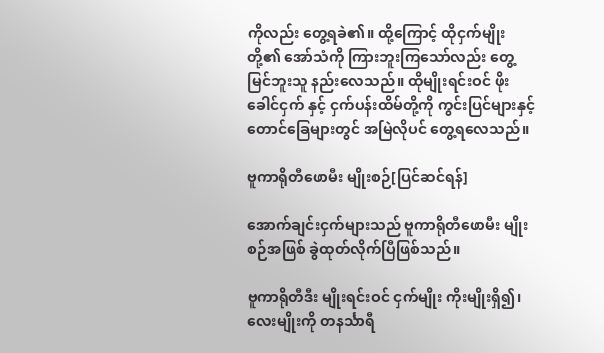ကိုလည်း တွေ့ရခဲ၏။ ထို့ကြောင့် ထိုငှက်မျိုးတို့၏ အော်သံကို ကြားဘူးကြသော်လည်း တွေ့မြင်ဘူးသူ နည်းလေသည်။ ထိုမျိုးရင်းဝင် ဖိုးခေါင်ငှက် နှင့် ငှက်ပန်းထိမ်တို့ကို ကွင်းပြင်များနှင့် တောင်ခြေများတွင် အမြဲလိုပင် တွေ့ရလေသည်။

ဗူကာရိုတီဖောမီး မျိုးစဉ်[ပြင်ဆင်ရန်]

အောက်ချင်းငှက်များသည် ဗူကာရိုတီဖောမီး မျိုးစဉ်အဖြစ် ခွဲထုတ်လိုက်ပြီဖြစ်သည်။

ဗူကာရိုတီဒီး မျိုးရင်းဝင် ငှက်မျိုး ကိုးမျိုးရှိ၍၊ လေးမျိုးကို တနင်္သာရီ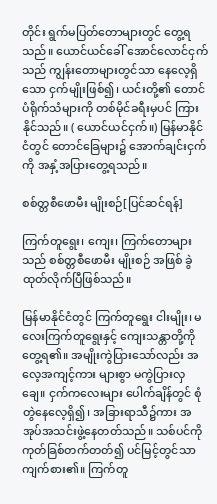တိုင်း ရွက်မပြတ်တောများတွင် တွေ့ရသည်။ ယောင်ယင်ခေါ် အောင်လောင်ငှက်သည် ကျွန်းတောများတွင်သာ နေလေ့ရှိသော ငှက်မျိုးဖြစ်၍၊ ယင်းတို့၏ တောင်ပံရိုက်သံများကို တစ်မိုင်ခရီးမှပင် ကြားနိုင်သည်။ ( ယောင်ယင်ငှက်။) မြန်မာနိုင်ငံတွင် တောင်ခြေများ၌ အောက်ချင်းငှက်ကို အနှံ့အပြားတွေ့ရသည်။

စစ်တ္တစီဖောမီး မျိုးစဉ်[ပြင်ဆင်ရန်]

ကြက်တူရွေး၊ ကျေး၊ ကြက်တောများသည် စစ်တ္တစီဖောမီး မျိုးစဉ် အဖြစ် ခွဲထုတ်လိုက်ပြီဖြစ်သည်။

မြန်မာနိုင်ငံတွင် ကြက်တူရွေး ငါးမျိုး၊ မလေးကြက်တူရွေးနှင့် ကျေးသန္တာတို့ကို တွေ့ရ၏။ အမျိုးကွဲပြားသော်လည်း အလေ့အကျင့်ကား များစွာ မကွဲပြားလှချေ။ ငှက်ကလေးများ ပေါက်ချိန်တွင် စုံတွဲနေလေ့ရှိ၍၊ အခြားရာသီ၌ကား အအုပ်အသင်းဖွဲ့နေတတ်သည်။ သစ်ပင်ကိုကုတ်ခြစ်တက်တတ်၍ ပင်မြင့်တွင်သာကျက်စား၏။ ကြက်တူ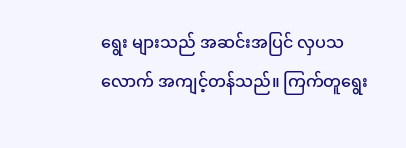ရွေး များသည် အဆင်းအပြင် လှပသလောက် အကျင့်တန်သည်။ ကြက်တူရွေး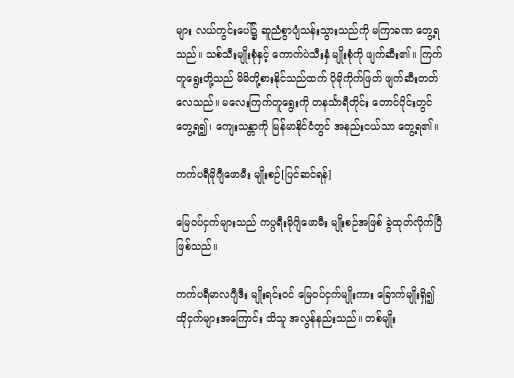များ လယ်ကွင်းပေါ်၌ ဆူညံစွာပျံသန်းသွားသည်ကို မကြာခဏ တွေ့ရသည်။ သစ်သီးမျိုးစုံနှင့် ကောက်ပဲသီးနှံ မျိုးစုံကို ဖျက်ဆီး၏။ ကြက်တူရွေးတို့သည် မိမိတို့စားနိုင်သည်ထက် ပိုမိုကိုက်ဖြတ် ဖျက်ဆီးတတ်လေသည်။ မလေးကြက်တူရွေးကို တနင်္သာရီတိုင်း တောင်ပိုင်းတွင် တွေ့ရ၍၊ ကျေးသန္တာကို မြန်မာနိုင်ငံတွင် အနည်းငယ်သာ တွေ့ရ၏။

ကက်ပရီမိုဂျီဖောမီး မျိုးစဉ်[ပြင်ဆင်ရန်]

မြေဝပ်ငှက်များသည် ကပ္ပရီးမိုဂျိဖောမီး မျိုးစဉ်အဖြစ် ခွဲထုတ်လိုက်ပြီဖြစ်သည်။

ကက်ပရီမာလဂျီဒီး မျိုးရင်းဝင် မြေဝပ်ငှက်မျိုးကား ခြောက်မျိုးရှိ၍ ထိုငှက်များအကြောင်း သိသူ အလွန်နည်းသည်။ တစ်မျိုး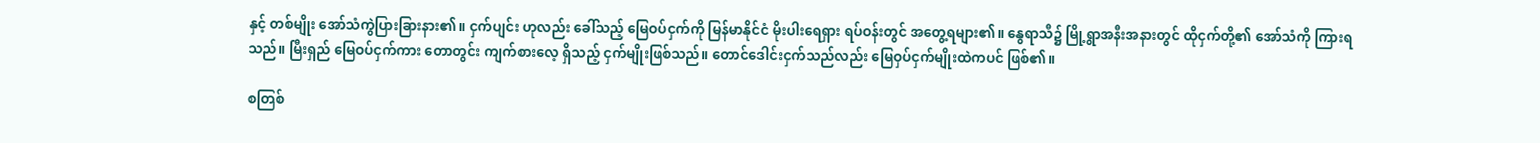နှင့် တစ်မျိုး အော်သံကွဲပြားခြားနား၏။ ငှက်ပျင်း ဟုလည်း ခေါ်သည့် မြေဝပ်ငှက်ကို မြန်မာနိုင်ငံ မိုးပါးရေရှား ရပ်ဝန်းတွင် အတွေ့ရများ၏။ နွေရာသီ၌ မြို့ရွာအနီးအနားတွင် ထိုငှက်တို့၏ အော်သံကို ကြားရသည်။ မြီးရှည် မြေဝပ်ငှက်ကား တောတွင်း ကျက်စားလေ့ ရှိသည့် ငှက်မျိုးဖြစ်သည်။ တောင်ဒေါင်းငှက်သည်လည်း မြေဝှပ်ငှက်မျိုးထဲကပင် ဖြစ်၏။

စတြစ်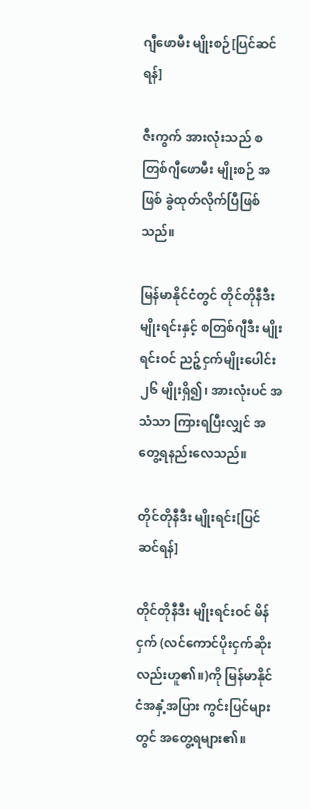ဂျီဖောမီး မျိုးစဉ်[ပြင်ဆင်ရန်]

ဇီးကွက် အားလုံးသည် စတြစ်ဂျီဖောမီး မျိုးစဉ် အဖြစ် ခွဲထုတ်လိုက်ပြီဖြစ်သည်။

မြန်မာနိုင်ငံတွင် တိုင်တိုနီဒီး မျိုးရင်းနှင့် စတြစ်ဂျီဒီး မျိုးရင်းဝင် ညဉ့်ငှက်မျိုးပေါင်း ၂၆ မျိုးရှိ၍၊ အားလုံးပင် အသံသာ ကြားရပြီးလျှင် အတွေ့ရနည်းလေသည်။

တိုင်တိုနီဒီး မျိုးရင်း[ပြင်ဆင်ရန်]

တိုင်တိုနီဒီး မျိုးရင်းဝင် မိန်ငှက် (လင်ကောင်ပိုးငှက်ဆိုးလည်းဟူ၏။)ကို မြန်မာနိုင်ငံအနှံ့အပြား ကွင်းပြင်များတွင် အတွေ့ရများ၏။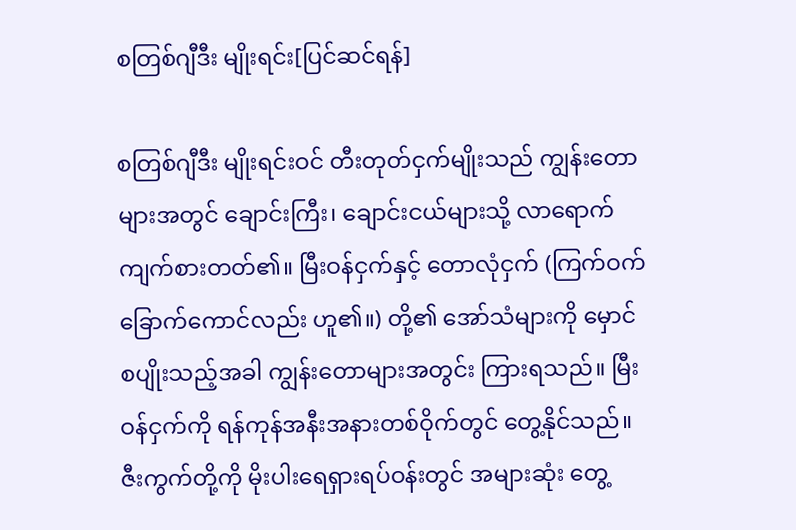စတြစ်ဂျီဒီး မျိုးရင်း[ပြင်ဆင်ရန်]

စတြစ်ဂျီဒီး မျိုးရင်းဝင် တီးတုတ်ငှက်မျိုးသည် ကျွန်းတောများအတွင် ချောင်းကြီး၊ ချောင်းငယ်များသို့ လာရောက် ကျက်စားတတ်၏။ မြီးဝန်ငှက်နှင့် တောလုံငှက် (ကြက်ဝက် ခြောက်ကောင်လည်း ဟူ၏။) တို့၏ အော်သံများကို မှောင်စပျိုးသည့်အခါ ကျွန်းတောများအတွင်း ကြားရသည်။ မြီးဝန်ငှက်ကို ရန်ကုန်အနီးအနားတစ်ဝိုက်တွင် တွေ့နိုင်သည်။ ဇီးကွက်တို့ကို မိုးပါးရေရှားရပ်ဝန်းတွင် အများဆုံး တွေ့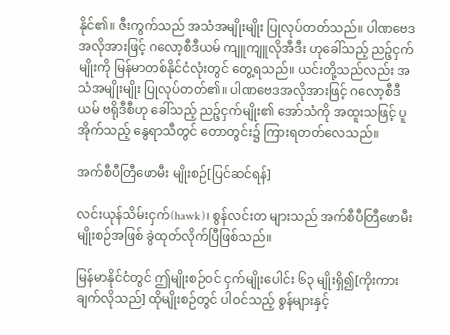နိုင်၏။ ဇီးကွက်သည် အသံအမျိုးမျိုး ပြုလုပ်တတ်သည်။ ပါဏဗေဒအလိုအားဖြင့် ဂလော့စီဒီယမ် ကျူကျူလိုအီဒီး ဟုခေါ်သည့် ညဉ့်ငှက်မျိုးကို မြန်မာတစ်နိုင်ငံလုံးတွင် တွေ့ရသည်။ ယင်းတို့သည်လည်း အသံအမျိုးမျိုး ပြုလုပ်တတ်၏။ ပါဏဗေဒအလိုအားဖြင့် ဂလော့စီဒီယမ် ဗရိုဒီစီဟု ခေါ်သည့် ညဉ့်ငှက်မျိုး၏ အော်သံကို အထူးသဖြင့် ပူအိုက်သည့် နွေရာသီတွင် တောတွင်း၌ ကြားရတတ်လေသည်။

အက်စီပီတြီဖောမီး မျိုးစဉ်[ပြင်ဆင်ရန်]

လင်းယုန်သိမ်းငှက်(hawk)၊ စွန်လင်းတ များသည် အက်စီပီတြီဖောမီး မျိုးစဉ်အဖြစ် ခွဲထုတ်လိုက်ပြီဖြစ်သည်။

မြန်မာနိုင်ငံတွင် ဤမျိုးစဉ်ဝင် ငှက်မျိုးပေါင်း ၆၃ မျိုးရှိ၍[ကိုးကားချက်လိုသည်] ထိုမျိုးစဉ်တွင် ပါဝင်သည့် စွန်များနှင့်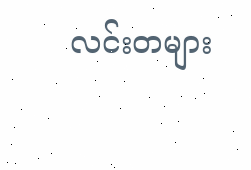လင်းတများ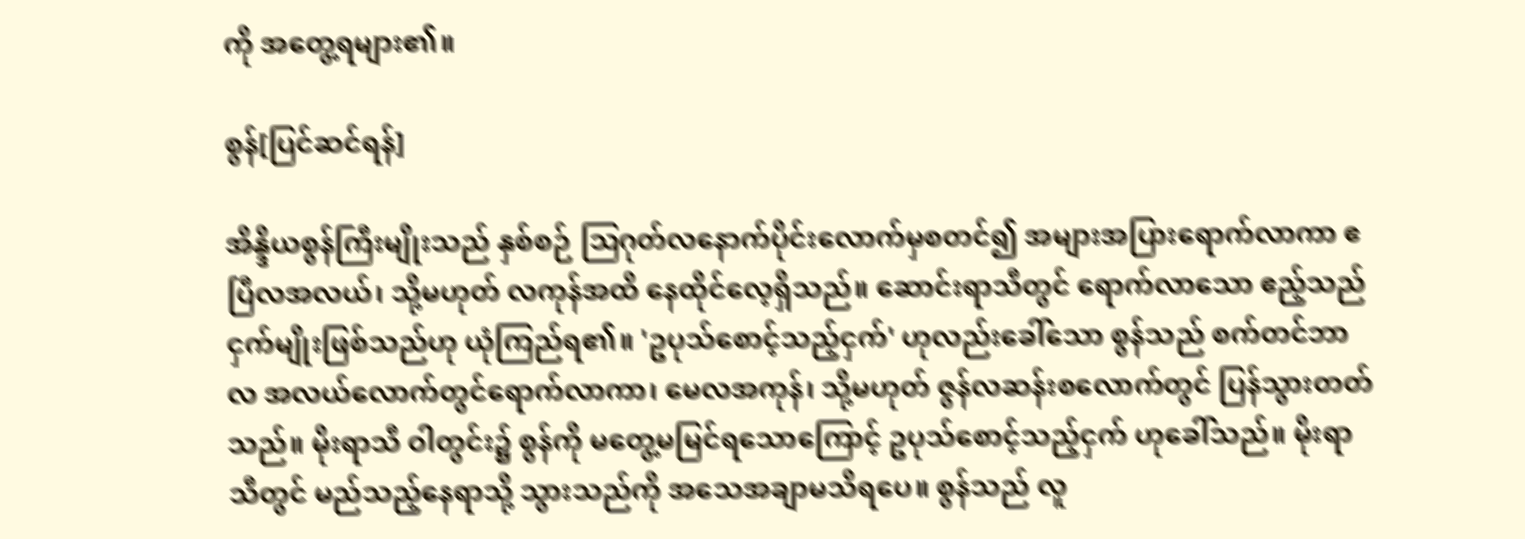ကို အတွေ့ရများ၏။

စွန်[ပြင်ဆင်ရန်]

အိန္ဒိယစွန်ကြီးမျိုးသည် နှစ်စဉ် ဩဂုတ်လနောက်ပိုင်းလောက်မှစတင်၍ အများအပြားရောက်လာကာ ဧပြီလအလယ်၊ သို့မဟုတ် လကုန်အထိ နေထိုင်လေ့ရှိသည်။ ဆောင်းရာသီတွင် ရောက်လာသော ဧည့်သည်ငှက်မျိုးဖြစ်သည်ဟု ယုံကြည်ရ၏။ 'ဥပုသ်စောင့်သည့်ငှက်' ဟုလည်းခေါ်သော စွန်သည် စက်တင်ဘာလ အလယ်လောက်တွင်ရောက်လာကာ၊ မေလအကုန်၊ သို့မဟုတ် ဇွန်လဆန်းစလောက်တွင် ပြန်သွားတတ်သည်။ မိုးရာသီ ဝါတွင်း၌ စွန်ကို မတွေ့မမြင်ရသောကြောင့် ဥပုသ်စောင့်သည့်ငှက် ဟုခေါ်သည်။ မိုးရာသီတွင် မည်သည့်နေရာသို့ သွားသည်ကို အသေအချာမသိရပေ။ စွန်သည် လူ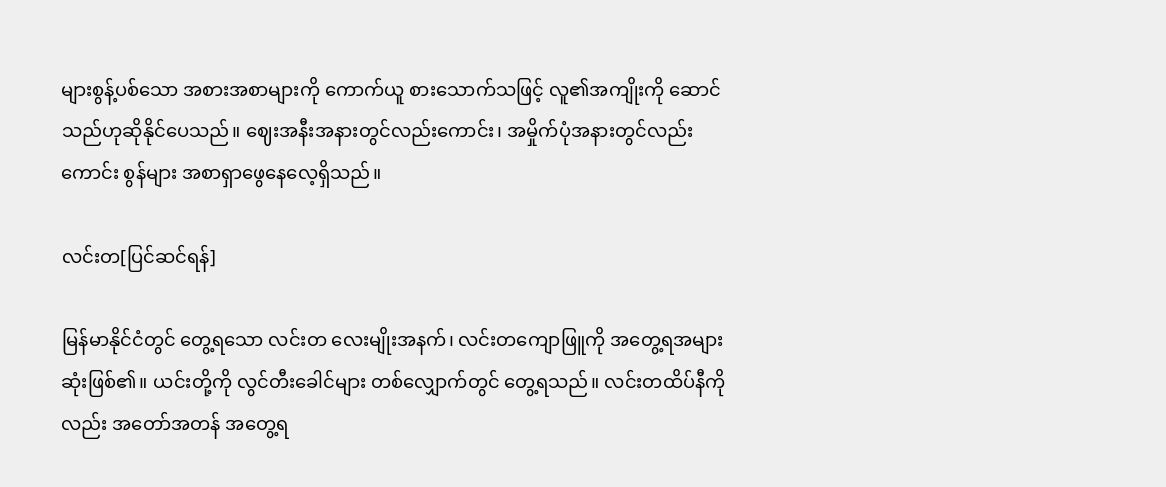များစွန့်ပစ်သော အစားအစာများကို ကောက်ယူ စားသောက်သဖြင့် လူ၏အကျိုးကို ဆောင်သည်ဟုဆိုနိုင်ပေသည်။ ဈေးအနီးအနားတွင်လည်းကောင်း၊ အမှိုက်ပုံအနားတွင်လည်းကောင်း စွန်များ အစာရှာဖွေနေလေ့ရှိသည်။

လင်းတ[ပြင်ဆင်ရန်]

မြန်မာနိုင်ငံတွင် တွေ့ရသော လင်းတ လေးမျိုးအနက်၊ လင်းတကျောဖြူကို အတွေ့ရအများဆုံးဖြစ်၏။ ယင်းတို့ကို လွင်တီးခေါင်များ တစ်လျှောက်တွင် တွေ့ရသည်။ လင်းတထိပ်နီကိုလည်း အတော်အတန် အတွေ့ရ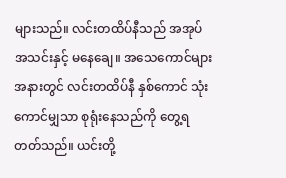များသည်။ လင်းတထိပ်နီသည် အအုပ်အသင်းနှင့် မနေချေ။ အသေကောင်များအနားတွင် လင်းတထိပ်နီ နှစ်ကောင် သုံးကောင်မျှသာ စုရုံးနေသည်ကို တွေ့ရတတ်သည်။ ယင်းတို့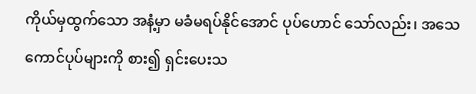ကိုယ်မှထွက်သော အနံ့မှာ မခံမရပ်နိုင်အောင် ပုပ်ဟောင် သော်လည်း၊ အသေကောင်ပုပ်များကို စား၍ ရှင်းပေးသ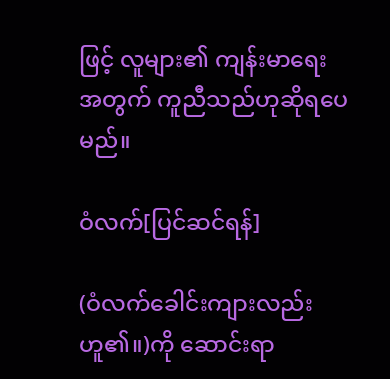ဖြင့် လူများ၏ ကျန်းမာရေးအတွက် ကူညီသည်ဟုဆိုရပေမည်။

ဝံလက်[ပြင်ဆင်ရန်]

(ဝံလက်ခေါင်းကျားလည်း ဟူ၏။)ကို ဆောင်းရာ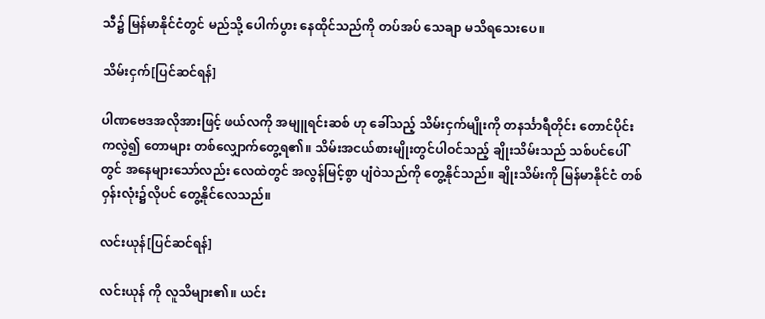သီ၌ မြန်မာနိုင်ငံတွင် မည်သို့ ပေါက်ပွား နေထိုင်သည်ကို တပ်အပ် သေချာ မသိရသေးပေ။

သိမ်းငှက်[ပြင်ဆင်ရန်]

ပါဏဗေဒအလိုအားဖြင့် ဖယ်လကို အမျူရင်းဆစ် ဟု ခေါ်သည့် သိမ်းငှက်မျိုးကို တနင်္သာရီတိုင်း တောင်ပိုင်းကလွဲ၍ တောများ တစ်လျှောက်တွေ့ရ၏။ သိမ်းအငယ်စားမျိုးတွင်ပါဝင်သည့် ချိုးသိမ်းသည် သစ်ပင်ပေါ်တွင် အနေများသော်လည်း လေထဲတွင် အလွန်မြင့်စွာ ပျံဝဲသည်ကို တွေ့နိုင်သည်။ ချိုးသိမ်းကို မြန်မာနိုင်ငံ တစ်ဝှန်းလုံး၌လိုပင် တွေ့နိုင်လေသည်။

လင်းယုန်[ပြင်ဆင်ရန်]

လင်းယုန် ကို လူသိများ၏။ ယင်း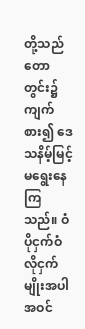တို့သည် တောတွင်း၌ ကျက်စား၍ ဒေသနိမ့်မြင့်မရွေးနေကြသည်။ ဝံပိုငှက်ဝံလိုငှက်မျိုးအပါအဝင်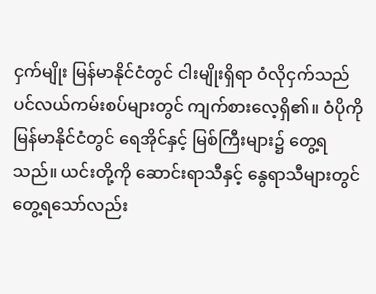ငှက်မျိုး မြန်မာနိုင်ငံတွင် ငါးမျိုးရှိရာ ဝံလိုငှက်သည် ပင်လယ်ကမ်းစပ်များတွင် ကျက်စားလေ့ရှိ၏။ ဝံပိုကို မြန်မာနိုင်ငံတွင် ရေအိုင်နှင့် မြစ်ကြီးများ၌ တွေ့ရသည်။ ယင်းတို့ကို ဆောင်းရာသီနှင့် နွေရာသီများတွင် တွေ့ရသော်လည်း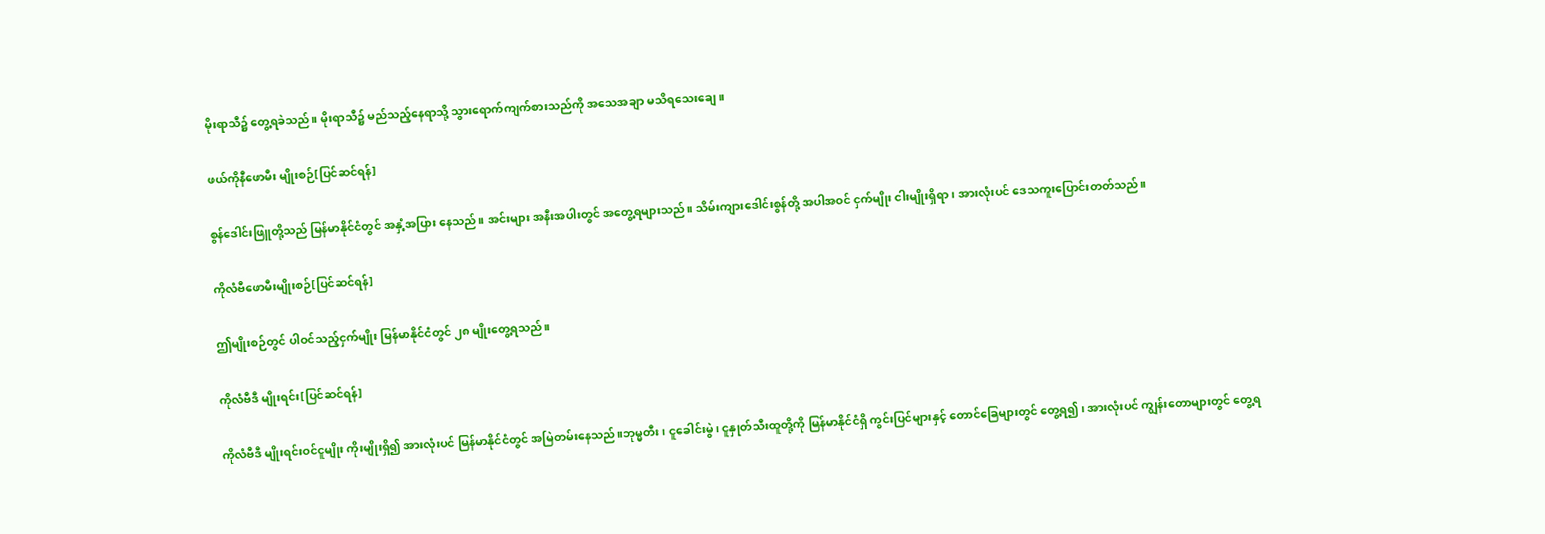မိုးရာသီ၌ တွေ့ရခဲသည်။ မိုးရာသီ၌ မည်သည့်နေရာသို့ သွားရောက်ကျက်စားသည်ကို အသေအချာ မသိရသေးချေ။

ဖယ်ကိုနီဖောမီး မျိုးစဉ်[ပြင်ဆင်ရန်]

စွန်ဒေါင်းဖြူတို့သည် မြန်မာနိုင်ငံတွင် အနှံ့အပြား နေသည်။ အင်းများ အနီးအပါးတွင် အတွေ့ရများသည်။ သိမ်းကျားဒေါင်းစွန်တို့ အပါအဝင် ငှက်မျိုး ငါးမျိုးရှိရာ၊ အားလုံးပင် ဒေသကူးပြောင်းတတ်သည်။

ကိုလံဗီဖောမီးမျိုးစဉ်[ပြင်ဆင်ရန်]

ဤမျိုးစဉ်တွင် ပါဝင်သည့်ငှက်မျိုး မြန်မာနိုင်ငံတွင် ၂၈ မျိုးတွေ့ရသည်။

ကိုလံဗီဒီ မျိုးရင်း[ပြင်ဆင်ရန်]

ကိုလံဗီဒီ မျိုးရင်းဝင်ငူမျိုး ကိုးမျိုးရှိ၍ အားလုံးပင် မြန်မာနိုင်ငံတွင် အမြဲတမ်းနေသည်။ဘုမ္မတီး၊ ငူခေါင်းမွဲ၊ ငူနှုတ်သီးထူတို့ကို မြန်မာနိုင်ငံရှိ ကွင်းပြင်များနှင့် တောင်ခြေများတွင် တွေ့ရ၍၊ အားလုံးပင် ကျွန်းတောများတွင် တွေ့ရ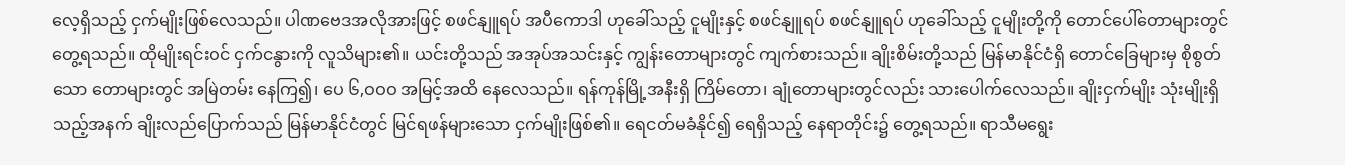လေ့ရှိသည့် ငှက်မျိုးဖြစ်လေသည်။ ပါဏဗေဒအလိုအားဖြင့် စဖင်နျူရပ် အပီကောဒါ ဟုခေါ်သည့် ငူမျိုးနှင့် စဖင်နျူရပ် စဖင်နျူရပ် ဟုခေါ်သည့် ငူမျိုးတို့ကို တောင်ပေါ်တောများတွင် တွေ့ရသည်။ ထိုမျိုးရင်းဝင် ငှက်ငနွားကို လူသိများ၏။ ယင်းတို့သည် အအုပ်အသင်းနှင့် ကျွန်းတောများတွင် ကျက်စားသည်။ ချိုးစိမ်းတို့သည် မြန်မာနိုင်ငံရှိ တောင်ခြေများမှ စိုစွတ်သော တောများတွင် အမြဲတမ်း နေကြ၍၊ ပေ ၆,ဝဝဝ အမြင့်အထိ နေလေသည်။ ရန်ကုန်မြို့အနီးရှိ ကြိမ်တော၊ ချုံတောများတွင်လည်း သားပေါက်လေသည်။ ချိုးငှက်မျိုး သုံးမျိုးရှိသည့်အနက် ချိုးလည်ပြောက်သည် မြန်မာနိုင်ငံတွင် မြင်ရဖန်များသော ငှက်မျိုးဖြစ်၏။ ရေငတ်မခံနိုင်၍ ရေရှိသည့် နေရာတိုင်း၌ တွေ့ရသည်။ ရာသီမရွေး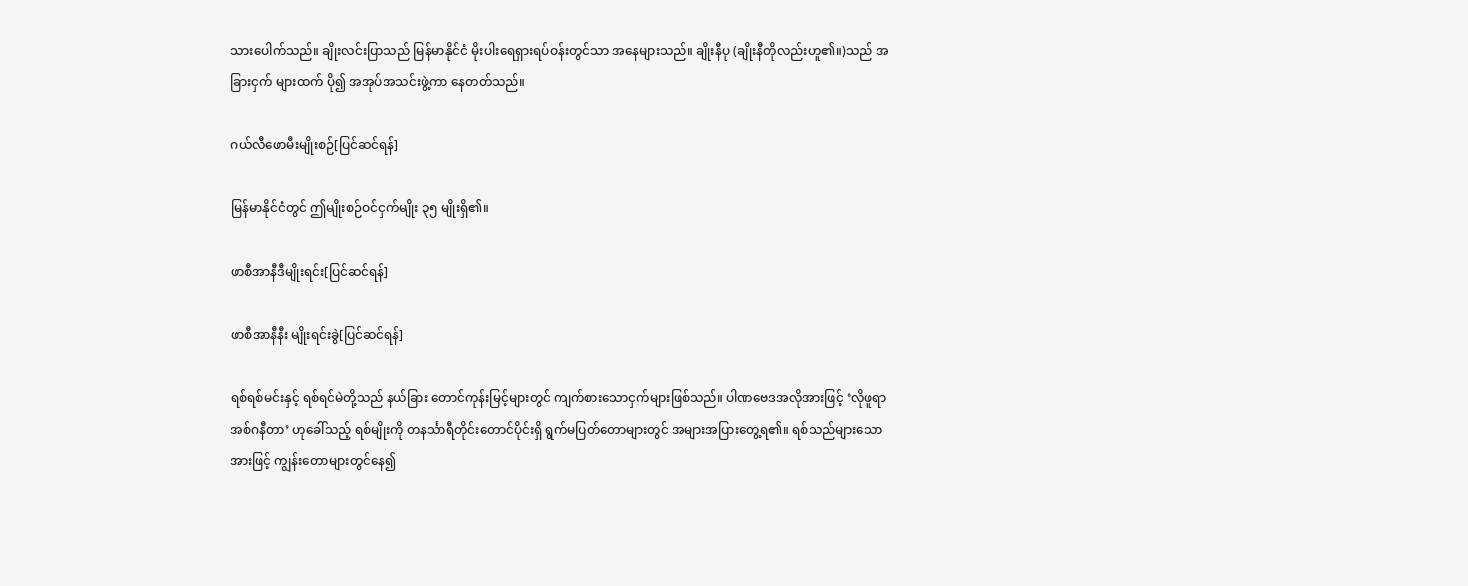သားပေါက်သည်။ ချိုးလင်းပြာသည် မြန်မာနိုင်ငံ မိုးပါးရေရှားရပ်ဝန်းတွင်သာ အနေများသည်။ ချိုးနီပု (ချိုးနီတိုလည်းဟူ၏။)သည် အခြားငှက် များထက် ပို၍ အအုပ်အသင်းဖွဲ့ကာ နေတတ်သည်။

ဂယ်လီဖောမီးမျိုးစဉ်[ပြင်ဆင်ရန်]

မြန်မာနိုင်ငံတွင် ဤမျိုးစဉ်ဝင်ငှက်မျိုး ၃၅ မျိုးရှိ၏။

ဖာစီအာနီဒီမျိုးရင်း[ပြင်ဆင်ရန်]

ဖာစီအာနီနီး မျိုးရင်းခွဲ[ပြင်ဆင်ရန်]

ရစ်ရစ်မင်းနှင့် ရစ်ရင်မဲတို့သည် နယ်ခြား တောင်ကုန်းမြင့်များတွင် ကျက်စားသောငှက်များဖြစ်သည်။ ပါဏဗေဒအလိုအားဖြင့် ‘လိုဖူရာ အစ်ဂနီတာ’ ဟုခေါ်သည့် ရစ်မျိုးကို တနင်္သာရီတိုင်းတောင်ပိုင်းရှိ ရွက်မပြတ်တောများတွင် အများအပြားတွေ့ရ၏။ ရစ်သည်များသောအားဖြင့် ကျွန်းတောများတွင်နေ၍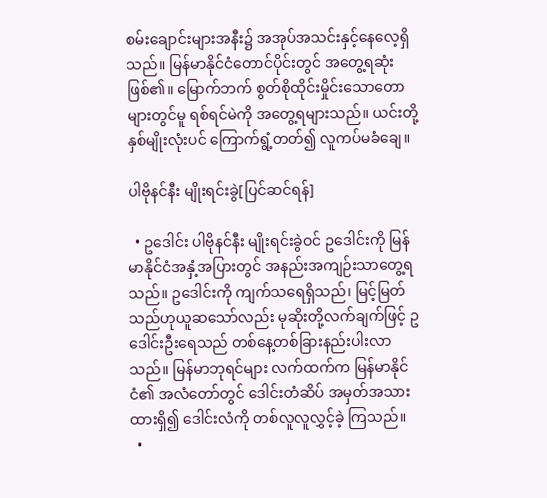စမ်းချောင်းများအနီး၌ အအုပ်အသင်းနှင့်နေလေ့ရှိသည်။ မြန်မာနိုင်ငံတောင်ပိုင်းတွင် အတွေ့ရဆုံးဖြစ်၏။ မြောက်ဘက် စွတ်စိုထိုင်းမှိုင်းသောတောများတွင်မူ ရစ်ရင်မဲကို အတွေ့ရများသည်။ ယင်းတို့နှစ်မျိုးလုံးပင် ကြောက်ရွံ့တတ်၍ လူကပ်မခံချေ။

ပါဗိုနင်နီး မျိုးရင်းခွဲ[ပြင်ဆင်ရန်]

  • ဥဒေါင်း ပါဗိုနင်နီး မျိုးရင်းခွဲဝင် ဥဒေါင်းကို မြန်မာနိုင်ငံအနှံ့အပြားတွင် အနည်းအကျဉ်းသာတွေ့ရသည်။ ဥဒေါင်းကို ကျက်သရေရှိသည်၊ မြင့်မြတ်သည်ဟုယူဆသော်လည်း မုဆိုးတို့လက်ချက်ဖြင့် ဥဒေါင်းဦးရေသည် တစ်နေ့တစ်ခြားနည်းပါးလာသည်။ မြန်မာဘုရင်များ လက်ထက်က မြန်မာနိုင်ငံ၏ အလံတော်တွင် ဒေါင်းတံဆိပ် အမှတ်အသားထားရှိ၍ ဒေါင်းလံကို တစ်လူလူလွှင့်ခဲ့ ကြသည်။
  •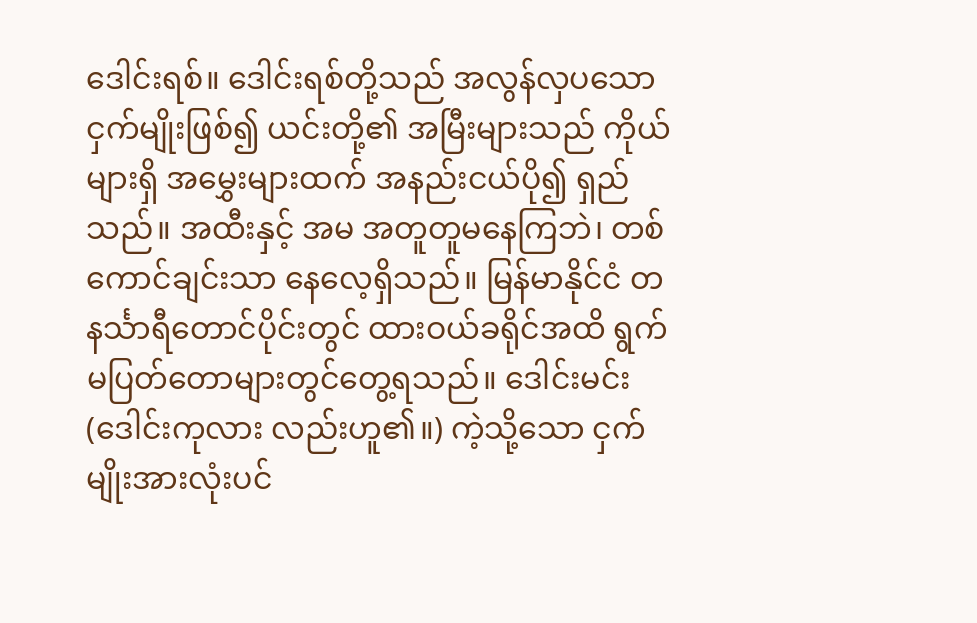ဒေါင်းရစ်။ ဒေါင်းရစ်တို့သည် အလွန်လှပသော ငှက်မျိုးဖြစ်၍ ယင်းတို့၏ အမြီးများသည် ကိုယ်များရှိ အမွှေးများထက် အနည်းငယ်ပို၍ ရှည်သည်။ အထီးနှင့် အမ အတူတူမနေကြဘဲ၊ တစ်ကောင်ချင်းသာ နေလေ့ရှိသည်။ မြန်မာနိုင်ငံ တနင်္သာရီတောင်ပိုင်းတွင် ထားဝယ်ခရိုင်အထိ ရွက်မပြတ်တောများတွင်တွေ့ရသည်။ ဒေါင်းမင်း (ဒေါင်းကုလား လည်းဟူ၏။) ကဲ့သို့သော ငှက်မျိုးအားလုံးပင်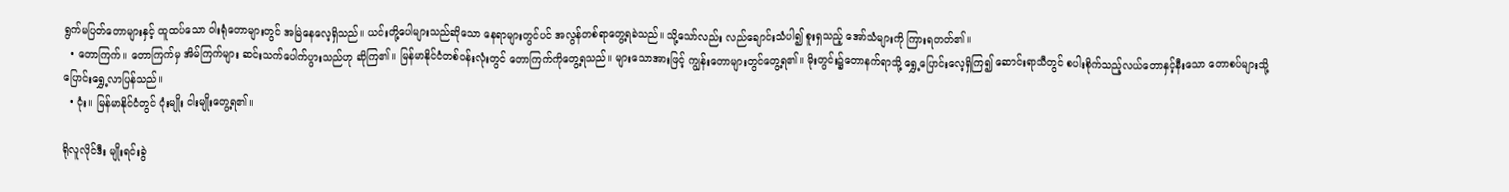ရွက်မပြတ်တောများနှင့် ထူထပ်သော ဝါးရုံတောများတွင် အမြဲနေလေ့ရှိသည်။ ယင်းတို့ပေါများသည်ဆိုသော နေရာများတွင်ပင် အလွန်တစ်ရာတွေ့ရခဲသည်။ သို့သော်လည်း လည်ချောင်းသံပါ၍ စူးရှသည့် အော်သံများကို ကြားရတတ်၏။
  • တောကြက်။ တောကြက်မှ အိမ်ကြက်များ ဆင်းသက်ပေါက်ပွားသည်ဟု ဆိုကြ၏။ မြန်မာနိုင်ငံတစ်ဝန်းလုံးတွင် တောကြက်ကိုတွေ့ရသည်။ များသောအားဖြင့် ကျွန်းတောများတွင်တွေ့ရ၏။ မိုးတွင်း၌တောနက်ရာသို့ ရွှေ့ပြောင်းလေ့ရှိကြ၍ ဆောင်းရာသီတွင် စပါးစိုက်သည့်လယ်တောနှင့်နီးသော တောစပ်များသို့ ပြောင်းရွှေ့လာပြန်သည်။
  • ငုံး။ မြန်မာနိုင်ငံတွင် ငုံးမျိုး ငါးမျိုးတွေ့ရ၏။

ရိုလူလိုင်ဒီး မျိုးရင်းခွဲ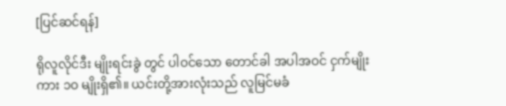[ပြင်ဆင်ရန်]

ရိုလူလိုင်ဒီး မျိုးရင်းခွဲ တွင် ပါဝင်သော တောင်ခါ အပါအဝင် ငှက်မျိုးကား ၁ဝ မျိုးရှိ၏။ ယင်းတို့အားလုံးသည် လူမြင်မခံ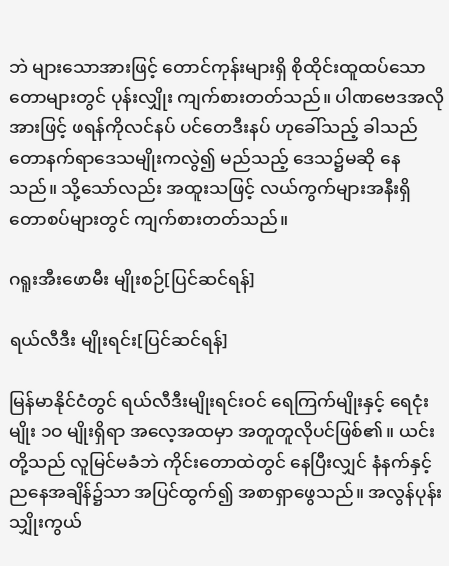ဘဲ များသောအားဖြင့် တောင်ကုန်းများရှိ စိုထိုင်းထူထပ်သော တောများတွင် ပုန်းလျှိုး ကျက်စားတတ်သည်။ ပါဏဗေဒအလိုအားဖြင့် ဖရန်ကိုလင်နပ် ပင်တေဒီးနပ် ဟုခေါ်သည့် ခါသည် တောနက်ရာဒေသမျိုးကလွဲ၍ မည်သည့် ဒေသ၌မဆို နေသည်။ သို့သော်လည်း အထူးသဖြင့် လယ်ကွက်များအနီးရှိ တောစပ်များတွင် ကျက်စားတတ်သည်။

ဂရူးအီးဖောမီး မျိုးစဉ်[ပြင်ဆင်ရန်]

ရယ်လီဒီး မျိုးရင်း[ပြင်ဆင်ရန်]

မြန်မာနိုင်ငံတွင် ရယ်လီဒီးမျိုးရင်းဝင် ရေကြက်မျိုးနှင့် ရေငုံးမျိုး ၁ဝ မျိုးရှိရာ အလေ့အထမှာ အတူတူလိုပင်ဖြစ်၏။ ယင်းတို့သည် လူမြင်မခံဘဲ ကိုင်းတောထဲတွင် နေပြီးလျှင် နံနက်နှင့် ညနေအချိန်၌သာ အပြင်ထွက်၍ အစာရှာဖွေသည်။ အလွန်ပုန်းသျှိုးကွယ်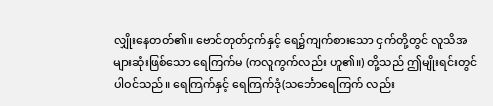လျှိုးနေတတ်၏။ ဗောင်တုတ်ငှက်နှင့် ရေ၌ကျက်စားသော ငှက်တို့တွင် လူသိအများဆုံးဖြစ်သော ရေကြက်မ (ကလူကွက်လည်း ဟူ၏။) တို့သည် ဤမျိုးရင်းတွင်ပါဝင်သည်။ ရေကြက်နှင့် ရေကြက်ဒုံ(သင်္ဘောရေကြက် လည်း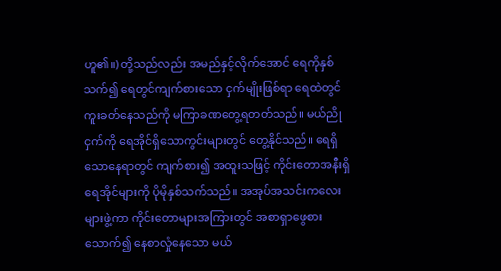ဟူ၏။) တို့သည်လည်း အမည်နှင့်လိုက်အောင် ရေကိုနှစ်သက်၍ ရေတွင်ကျက်စားသော ငှက်မျိုးဖြစ်ရာ ရေထဲတွင်ကူးခတ်နေသည်ကို မကြာခဏတွေ့ရတတ်သည်။ မယ်ညိုငှက်ကို ရေအိုင်ရှိသောကွင်းများတွင် တွေ့နိုင်သည်။ ရေရှိသောနေရာတွင် ကျက်စား၍ အထူးသဖြင့် ကိုင်းတောအနီးရှိ ရေအိုင်များကို ပိုမိုနှစ်သက်သည်။ အအုပ်အသင်းကလေးများဖွဲ့ကာ ကိုင်းတောများအကြားတွင် အစာရှာဖွေစားသောက်၍ နေစာလှုံနေသော မယ်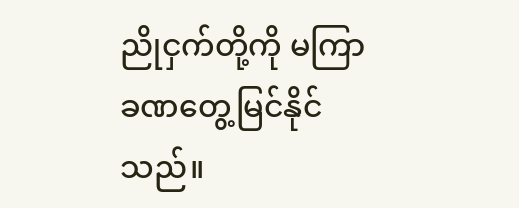ညိုငှက်တို့ကို မကြာခဏတွေ့မြင်နိုင်သည်။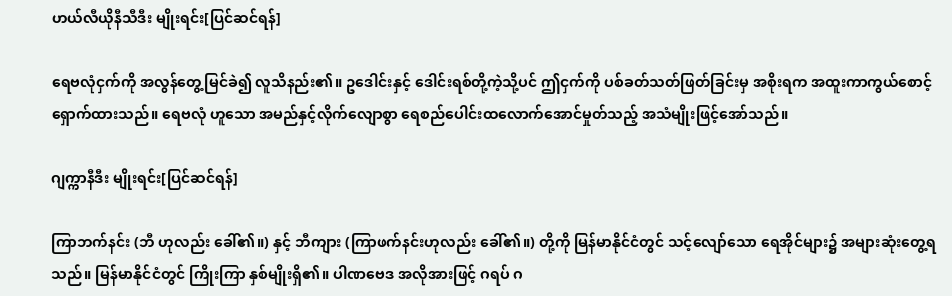ဟယ်လီယိုနီသီဒီး မျိုးရင်း[ပြင်ဆင်ရန်]

ရေဗလုံငှက်ကို အလွန်တွေ့မြင်ခဲ၍ လူသိနည်း၏။ ဥဒေါင်းနှင့် ဒေါင်းရစ်တို့ကဲ့သို့ပင် ဤငှက်ကို ပစ်ခတ်သတ်ဖြတ်ခြင်းမှ အစိုးရက အထူးကာကွယ်စောင့်ရှောက်ထားသည်။ ရေဗလုံ ဟူသော အမည်နှင့်လိုက်လျောစွာ ရေစည်ပေါင်းထလောက်အောင်မှုတ်သည့် အသံမျိုးဖြင့်အော်သည်။

ဂျက္ကာနီဒီး မျိုးရင်း[ပြင်ဆင်ရန်]

ကြာဘက်နင်း (ဘီ ဟုလည်း ခေါ်၏။) နှင့် ဘီကျား (ကြာဖက်နင်းဟုလည်း ခေါ်၏။) တို့ကို မြန်မာနိုင်ငံတွင် သင့်လျော်သော ရေအိုင်များ၌ အများဆုံးတွေ့ရသည်။ မြန်မာနိုင်ငံတွင် ကြိုးကြာ နှစ်မျိုးရှိ၏။ ပါဏဗေဒ အလိုအားဖြင့် ဂရပ် ဂ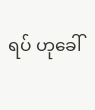ရပ် ဟုခေါ်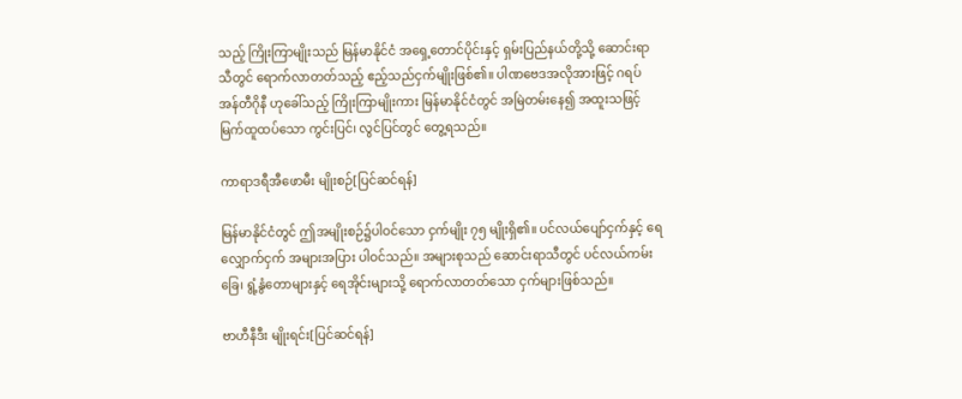သည့် ကြိုးကြာမျိုးသည် မြန်မာနိုင်ငံ အရှေ့တောင်ပိုင်းနှင့် ရှမ်းပြည်နယ်တို့သို့ ဆောင်းရာသီတွင် ရောက်လာတတ်သည့် ဧည့်သည်ငှက်မျိုးဖြစ်၏။ ပါဏဗေဒအလိုအားဖြင့် ဂရပ် အန်တီဂိုနီ ဟုခေါ်သည့် ကြိုးကြာမျိုးကား မြန်မာနိုင်ငံတွင် အမြဲတမ်းနေ၍ အထူးသဖြင့် မြက်ထူထပ်သော ကွင်းပြင်၊ လွင်ပြင်တွင် တွေ့ရသည်။

ကာရာဒရီအီဖောမီး မျိုးစဉ်[ပြင်ဆင်ရန်]

မြန်မာနိုင်ငံတွင် ဤအမျိုးစဉ်၌ပါဝင်သော ငှက်မျိုး ၇၅ မျိုးရှိ၏။ ပင်လယ်ပျော်ငှက်နှင့် ရေလျှောက်ငှက် အများအပြား ပါဝင်သည်။ အများစုသည် ဆောင်းရာသီတွင် ပင်လယ်ကမ်းခြေ၊ ရွံ့နွံတောများနှင့် ရေအိုင်းများသို့ ရောက်လာတတ်သော ငှက်များဖြစ်သည်။

ဗာဟီနီဒီး မျိုးရင်း[ပြင်ဆင်ရန်]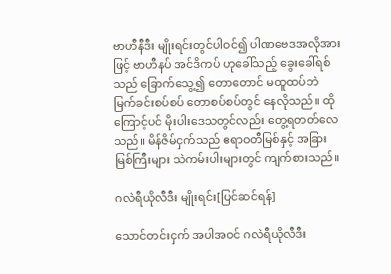ဗာဟီနီဒီး မျိုးရင်းတွင်ပါဝင်၍ ပါဏဗေဒအလိုအားဖြင့် ဗာဟီနပ် အင်ဒိကပ် ဟုခေါ်သည့် ခွေးခေါ်ရစ်သည် ခြောက်သွေ့၍ တောတောင် မထူထပ်ဘဲ မြက်ခင်းစပ်စပ် တောစပ်စပ်တွင် နေလိုသည်။ ထိုကြောင့်ပင် မိုးပါးဒေသတွင်လည်း တွေ့ရတတ်လေသည်။ မိန်ဇိမ်ငှက်သည် ဧရာဝတီမြစ်နှင့် အခြားမြစ်ကြီးများ သဲကမ်းပါးများတွင် ကျက်စားသည်။

ဂလဲရီယိုလီဒီး မျိုးရင်း[ပြင်ဆင်ရန်]

သောင်တင်းငှက် အပါအဝင် ဂလဲရီယိုလီဒီး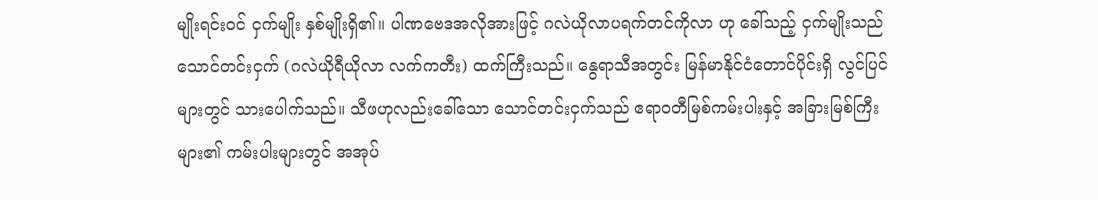မျိုးရင်းဝင် ငှက်မျိုး နှစ်မျိုးရှိ၏။ ပါဏဗေဒအလိုအားဖြင့် ဂလဲယိုလာပရက်တင်ကိုလာ ဟု ခေါ်သည့် ငှက်မျိုးသည် သောင်တင်းငှက် (ဂလဲယိုရီယိုလာ လက်ကတီး) ထက်ကြီးသည်။ နွေရာသီအတွင်း မြန်မာနိုင်ငံတောင်ပိုင်းရှိ လွင်ပြင်များတွင် သားပေါက်သည်။ သီဖဟုလည်းခေါ်သော သောင်တင်းငှက်သည် ဧရာဝတီမြစ်ကမ်းပါးနှင့် အခြားမြစ်ကြီးများ၏ ကမ်းပါးများတွင် အအုပ်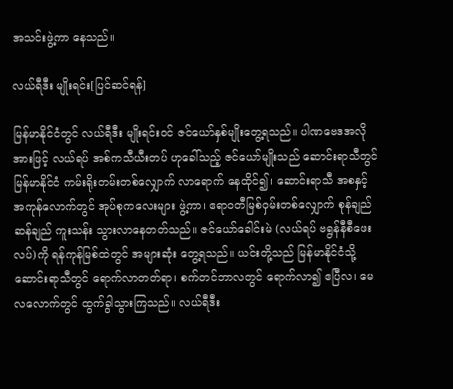အသင်းဖွဲ့ကာ နေသည်။

လယ်ရီဒီး မျိုးရင်း[ပြင်ဆင်ရန်]

မြန်မာနိုင်ငံတွင် လယ်ရီဒီး မျိုးရင်းဝင် ဇင်ယော်နှစ်မျိုးတွေ့ရသည်။ ပါဏဗေဒအလိုအားဖြင့် လယ်ရပ် အစ်ကသီယီးတပ် ဟုခေါ်သည့် ဇင်ယော်မျိုးသည် ဆောင်းရာသီတွင် မြန်မာနိုင်ငံ ကမ်းရိုးတမ်းတစ်လျှောက် လာရောက် နေထိုင်၍၊ ဆောင်းရာသီ အစနှင့် အကုန်လောက်တွင် အုပ်စုကလေးများ ဖွဲ့ကာ၊ ဧရာဝတီမြစ်ဝှမ်းတစ်လျှောက် စုန်ချည်ဆန်ချည် ကူးသန်း သွားလာနေတတ်သည်။ ဇင်ယော်ခေါင်းမဲ (လယ်ရပ် ဗရွန်နီစီဖေးလပ်)ကို ရန်ကုန်မြစ်ထဲတွင် အများဆုံး တွေ့ရသည်။ ယင်းတို့သည် မြန်မာနိုင်ငံသို့ ဆောင်းရာသီတွင် ရောက်လာတတ်ရာ၊ စက်တင်ဘာလတွင် ရောက်လာ၍ ဧပြီလ၊ မေလလောက်တွင် ထွက်ခွါသွားကြသည်။ လယ်ရီဒီး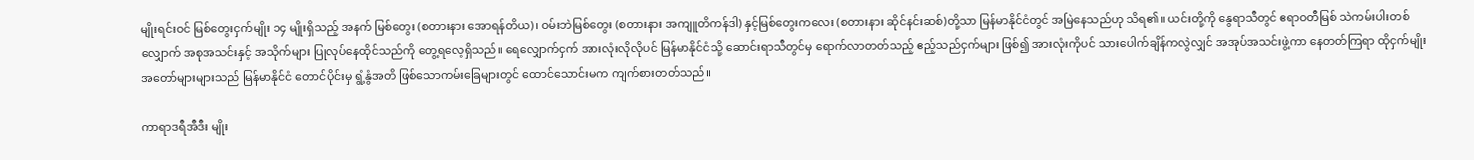မျိုးရင်းဝင် မြစ်တွေးငှက်မျိုး ၁၄ မျိုးရှိသည့် အနက် မြစ်တွေး (စတားနား အောရန်တိယ)၊ ဝမ်းဘဲမြစ်တွေး (စတားနား အကျူတိကန်ဒါ) နှင့်မြစ်တွေးကလေး (စတားနား ဆိုင်နင်းဆစ်)တို့သာ မြန်မာနိုင်ငံတွင် အမြဲနေသည်ဟု သိရ၏။ ယင်းတို့ကို နွေရာသီတွင် ဧရာဝတီမြစ် သဲကမ်းပါးတစ်လျှောက် အစုအသင်းနှင့် အသိုက်များ ပြုလုပ်နေထိုင်သည်ကို တွေ့ရလေ့ရှိသည်။ ရေလျှောက်ငှက် အားလုံးလိုလိုပင် မြန်မာနိုင်ငံသို့ ဆောင်းရာသီတွင်မှ ရောက်လာတတ်သည့် ဧည့်သည်ငှက်များ ဖြစ်၍ အားလုံးကိုပင် သားပေါက်ချိန်ကလွဲလျှင် အအုပ်အသင်းဖွဲ့ကာ နေတတ်ကြရာ ထိုငှက်မျိုး အတော်များများသည် မြန်မာနိုင်ငံ တောင်ပိုင်းမှ ရွံ့နွံအတိ ဖြစ်သောကမ်းခြေများတွင် ထောင်သောင်းမက ကျက်စားတတ်သည်။

ကာရာဒရီအီဒီး မျိုး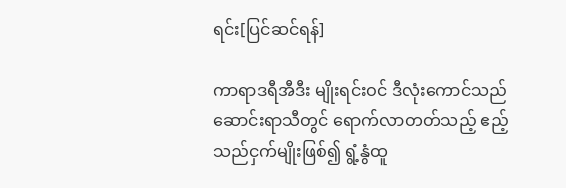ရင်း[ပြင်ဆင်ရန်]

ကာရာဒရီအီဒီး မျိုးရင်းဝင် ဒီလုံးကောင်သည် ဆောင်းရာသီတွင် ရောက်လာတတ်သည့် ဧည့်သည်ငှက်မျိုးဖြစ်၍ ရွံ့နွံထူ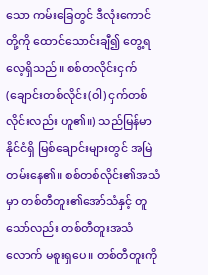သော ကမ်းခြေတွင် ဒီလုံးကောင်တို့ကို ထောင်သောင်းချီ၍ တွေ့ရလေ့ရှိသည်။ စစ်တလိုင်းငှက် (ချောင်းတစ်လိုင်း(ဝါ) ငှက်တစ်လိုင်းလည်း ဟူ၏။) သည်မြန်မာနိုင်ငံရှိ မြစ်ချောင်းများတွင် အမြဲတမ်းနေ၏။ စစ်တစ်လိုင်း၏အသံမှာ တစ်တီတူး၏အော်သံနှင့် တူသော်လည်း တစ်တီတူးအသံလောက် မစူးရှပေ။ တစ်တီတူးကို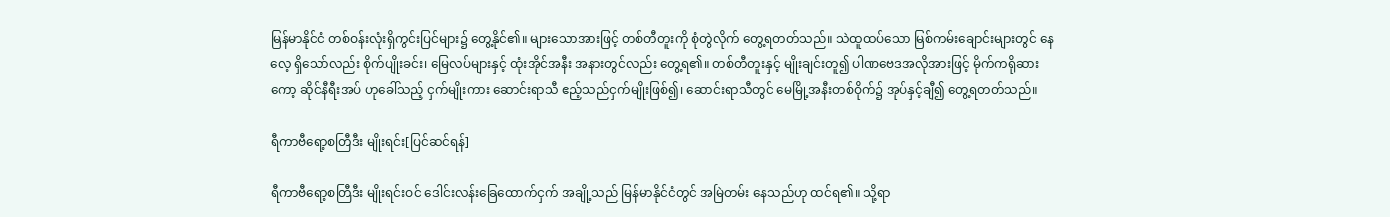မြန်မာနိုင်ငံ တစ်ဝန်းလုံးရှိကွင်းပြင်များ၌ တွေ့နိုင်၏။ များသောအားဖြင့် တစ်တီတူးကို စုံတွဲလိုက် တွေ့ရတတ်သည်။ သဲထူထပ်သော မြစ်ကမ်းချောင်းများတွင် နေလေ့ ရှိသော်လည်း စိုက်ပျိုးခင်း၊ မြေလပ်များနှင့် ထုံးအိုင်အနီး အနားတွင်လည်း တွေ့ရ၏။ တစ်တီတူးနှင့် မျိုးချင်းတူ၍ ပါဏဗေဒအလိုအားဖြင့် မိုက်ကရိုဆားကော့ ဆိုင်နီရီးအပ် ဟုခေါ်သည့် ငှက်မျိုးကား ဆောင်းရာသီ ဧည့်သည်ငှက်မျိုးဖြစ်၍၊ ဆောင်းရာသီတွင် မေမြို့အနီးတစ်ဝိုက်၌ အုပ်နှင့်ချီ၍ တွေ့ရတတ်သည်။

ရီကာဗီရော့စတြီဒီး မျိုးရင်း[ပြင်ဆင်ရန်]

ရီကာဗီရော့စတြီဒီး မျိုးရင်းဝင် ဒေါင်းလန်းခြေထောက်ငှက် အချို့သည် မြန်မာနိုင်ငံတွင် အမြဲတမ်း နေသည်ဟု ထင်ရ၏။ သို့ရာ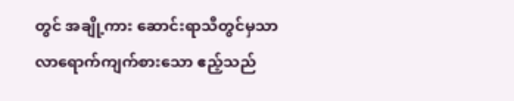တွင် အချို့ကား ဆောင်းရာသီတွင်မှသာ လာရောက်ကျက်စားသော ဧည့်သည်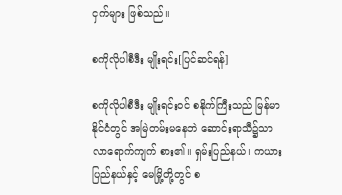ငှက်များ ဖြစ်သည်။

စကိုလိုပါစီဒီး မျိုးရင်း[ပြင်ဆင်ရန်]

စကိုလိုပါစီဒီး မျိုးရင်းဝင် စနိုက်ကြီးသည် မြန်မာနိုင်ငံတွင် အမြဲတမ်းမနေဘဲ ဆောင်းရာသီ၌သာ လာရောက်ကျက် စား၏။ ရှမ်းပြည်နယ်၊ ကယားပြည်နယ်နှင့် မေမြို့တို့တွင် စ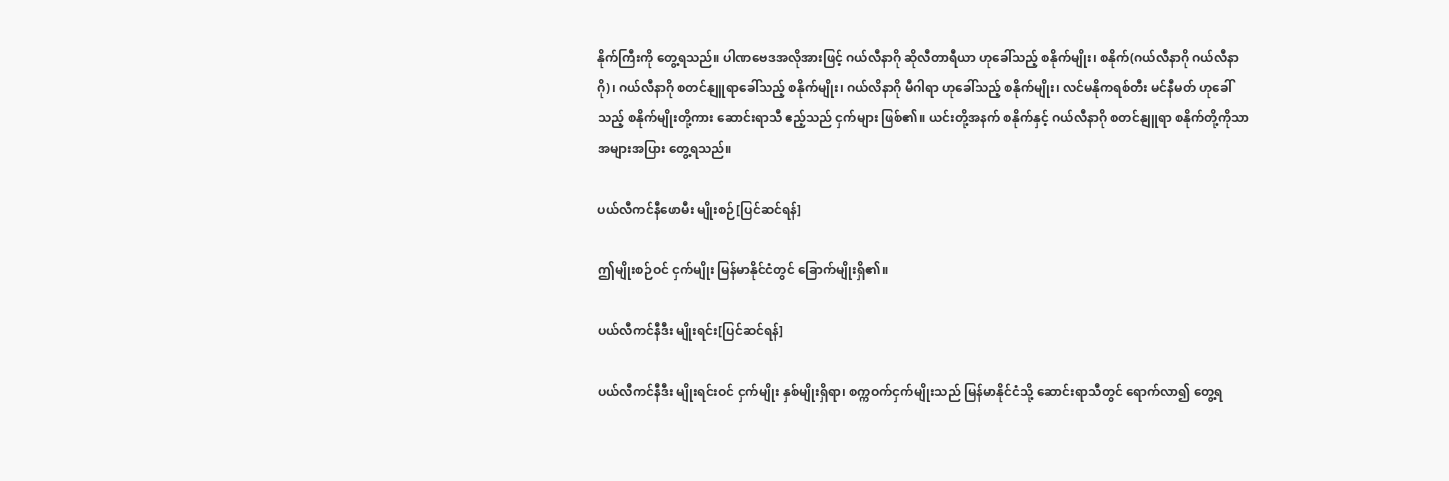နိုက်ကြီးကို တွေ့ရသည်။ ပါဏဗေဒအလိုအားဖြင့် ဂယ်လီနာဂို ဆိုလီတာရီယာ ဟုခေါ်သည့် စနိုက်မျိုး၊ စနိုက်(ဂယ်လီနာဂို ဂယ်လီနာဂို)၊ ဂယ်လီနာဂို စတင်နျူရာခေါ်သည့် စနိုက်မျိုး၊ ဂယ်လိနာဂို မီဂါရာ ဟုခေါ်သည့် စနိုက်မျိုး၊ လင်မနိုကရစ်တီး မင်နီမတ် ဟုခေါ်သည့် စနိုက်မျိုးတို့ကား ဆောင်းရာသီ ဧည့်သည် ငှက်များ ဖြစ်၏။ ယင်းတို့အနက် စနိုက်နှင့် ဂယ်လီနာဂို စတင်နျူရာ စနိုက်တို့ကိုသာ အများအပြား တွေ့ရသည်။

ပယ်လီကင်နီဖောမီး မျိုးစဉ်[ပြင်ဆင်ရန်]

ဤမျိုးစဉ်ဝင် ငှက်မျိုး မြန်မာနိုင်ငံတွင် ခြောက်မျိုးရှိ၏။

ပယ်လီကင်နီဒီး မျိုးရင်း[ပြင်ဆင်ရန်]

ပယ်လီကင်နီဒီး မျိုးရင်းဝင် ငှက်မျိုး နှစ်မျိုးရှိရာ၊ စက္ကဝက်ငှက်မျိုးသည် မြန်မာနိုင်ငံသို့ ဆောင်းရာသီတွင် ရောက်လာ၍ တွေ့ရ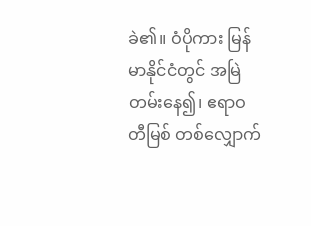ခဲ၏။ ဝံပိုကား မြန်မာနိုင်ငံတွင် အမြဲတမ်းနေ၍၊ ဧရာဝတီမြစ် တစ်လျှောက်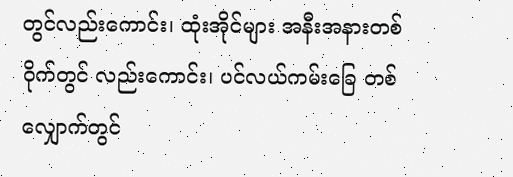တွင်လည်းကောင်း၊ ထုံးအိုင်များ အနီးအနားတစ်ဝိုက်တွင် လည်းကောင်း၊ ပင်လယ်ကမ်းခြေ တစ်လျှောက်တွင်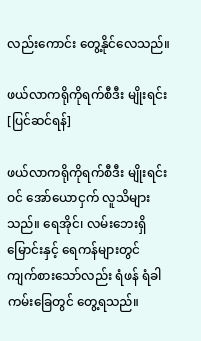လည်းကောင်း တွေ့နိုင်လေသည်။

ဖယ်လာကရိုကိုရက်စီဒီး မျိုးရင်း[ပြင်ဆင်ရန်]

ဖယ်လာကရိုကိုရက်စီဒီး မျိုးရင်းဝင် အော်ယောငှက် လူသိများသည်။ ရေအိုင်၊ လမ်းဘေးရှိ မြောင်းနှင့် ရေကန်များတွင် ကျက်စားသော်လည်း ရံဖန် ရံခါ ကမ်းခြေတွင် တွေ့ရသည်။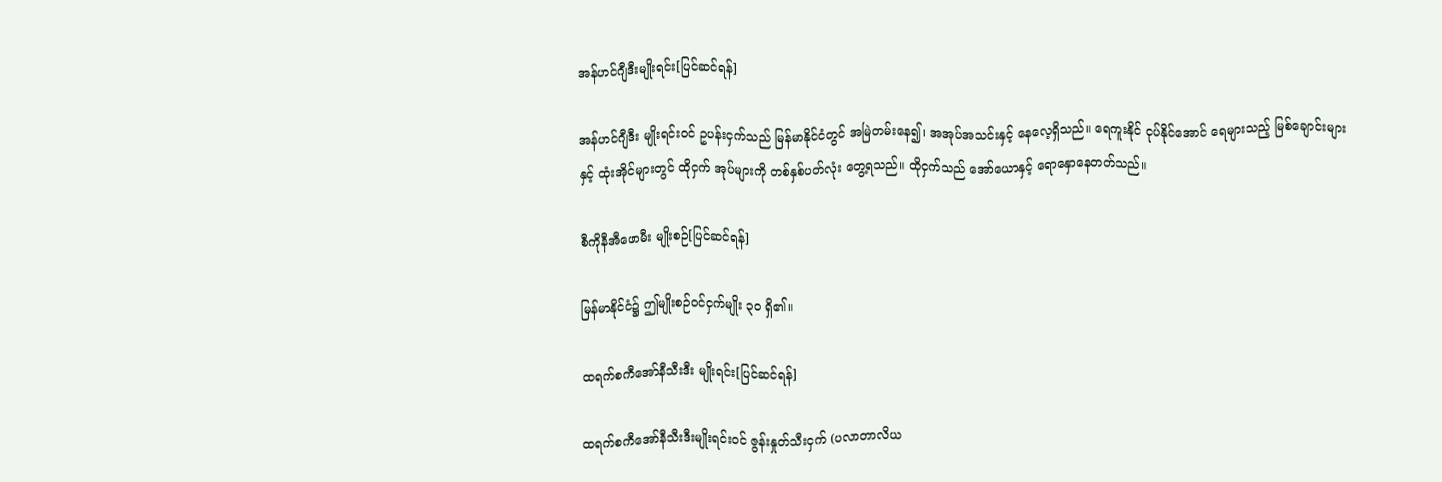အန်ဟင်ဂျီဒီးမျိုးရင်း[ပြင်ဆင်ရန်]

အန်ဟင်ဂျီဒီး မျိုးရင်းဝင် ဥပန်းငှက်သည် မြန်မာနိုင်ငံတွင် အမြဲတမ်းနေ၍၊ အအုပ်အသင်းနှင့် နေလေ့ရှိသည်။ ရေကူးနိုင် ငုပ်နိုင်အောင် ရေများသည့် မြစ်ချောင်းများနှင့် ထုံးအိုင်များတွင် ထိုငှက် အုပ်များကို တစ်နှစ်ပတ်လုံး တွေ့ရသည်။ ထိုငှက်သည် အော်ယောနှင့် ရောနှောနေတတ်သည်။

စီကိုနီအီဖောမီး မျိုးစဉ်[ပြင်ဆင်ရန်]

မြန်မာနိုင်ငံ၌ ဤမျိုးစဉ်ဝင်ငှက်မျိုး ၃ဝ ရှိ၏။

ထရက်စကီအော်နီသီးဒီး မျိုးရင်း[ပြင်ဆင်ရန်]

ထရက်စကီအော်နီသီးဒီးမျိုးရင်းဝင် ဇွန်းနှုတ်သီးငှက် (ပလာတာလိယ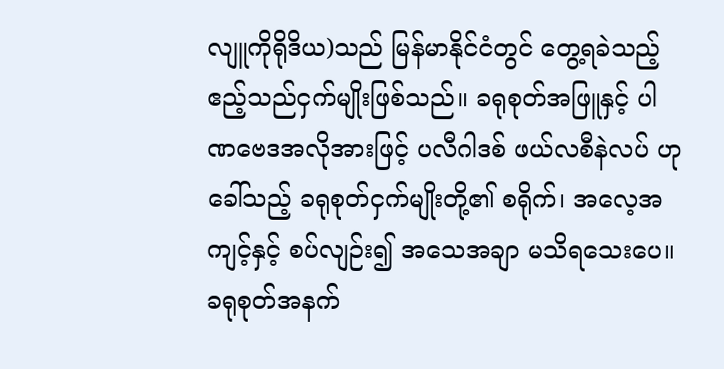လျူကိုရိုဒိယ)သည် မြန်မာနိုင်ငံတွင် တွေ့ရခဲသည့် ဧည့်သည်ငှက်မျိုးဖြစ်သည်။ ခရုစုတ်အဖြူနှင့် ပါဏဗေဒအလိုအားဖြင့် ပလီဂါဒစ် ဖယ်လစီနဲလပ် ဟုခေါ်သည့် ခရုစုတ်ငှက်မျိုးတို့၏ စရိုက်၊ အလေ့အကျင့်နှင့် စပ်လျဉ်း၍ အသေအချာ မသိရသေးပေ။ ခရုစုတ်အနက်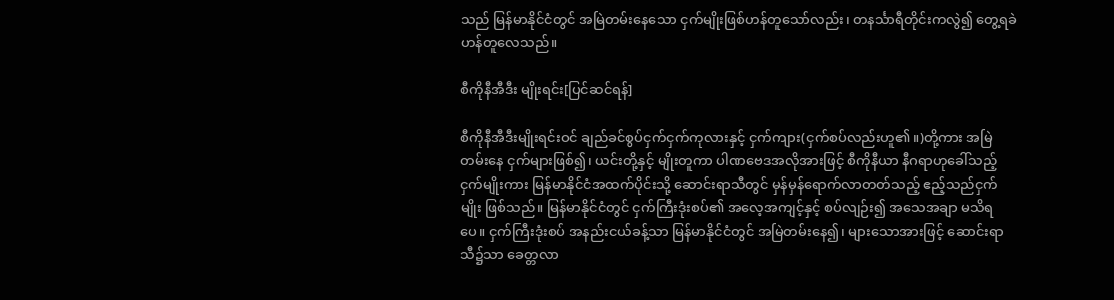သည် မြန်မာနိုင်ငံတွင် အမြဲတမ်းနေသော ငှက်မျိုးဖြစ်ဟန်တူသော်လည်း၊ တနင်္သာရီတိုင်းကလွဲ၍ တွေ့ရခဲဟန်တူလေသည်။

စီကိုနီအီဒီး မျိုးရင်း[ပြင်ဆင်ရန်]

စီကိုနီအီဒီးမျိုးရင်းဝင် ချည်ခင်စွပ်ငှက်ငှက်ကုလားနှင့် ငှက်ကျား(ငှက်စပ်လည်းဟူ၏။)တို့ကား အမြဲတမ်းနေ ငှက်များဖြစ်၍၊ ယင်းတို့နှင့် မျိုးတူကာ ပါဏဗေဒအလိုအားဖြင့် စီကိုနီယာ နီဂရာဟုခေါ်သည့် ငှက်မျိုးကား မြန်မာနိုင်ငံအထက်ပိုင်းသို့ ဆောင်းရာသီတွင် မှန်မှန်ရောက်လာတတ်သည့် ဧည့်သည်ငှက်မျိုး ဖြစ်သည်။ မြန်မာနိုင်ငံတွင် ငှက်ကြီးဒုံးစပ်၏ အလေ့အကျင့်နှင့် စပ်လျဉ်း၍ အသေအချာ မသိရပေ။ ငှက်ကြီးဒုံးစပ် အနည်းငယ်ခန့်သာ မြန်မာနိုင်ငံတွင် အမြဲတမ်းနေ၍၊ များသောအားဖြင့် ဆောင်းရာသီ၌သာ ခေတ္တလာ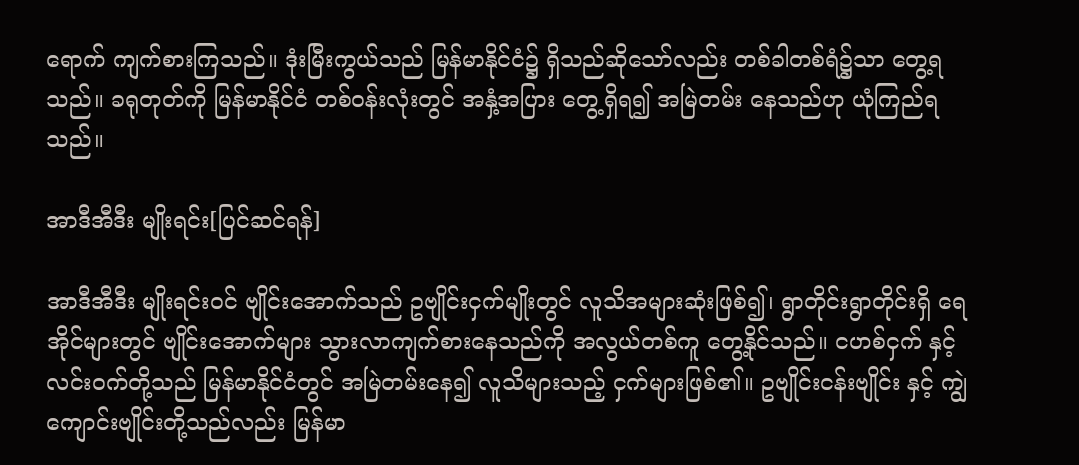ရောက် ကျက်စားကြသည်။ ဒုံးမြီးကွယ်သည် မြန်မာနိုင်ငံ၌ ရှိသည်ဆိုသော်လည်း တစ်ခါတစ်ရံ၌သာ တွေ့ရသည်။ ခရုတုတ်ကို မြန်မာနိုင်ငံ တစ်ဝန်းလုံးတွင် အနှံ့အပြား တွေ့ရှိရ၍ အမြဲတမ်း နေသည်ဟု ယုံကြည်ရသည်။

အာဒီအီဒီး မျိုးရင်း[ပြင်ဆင်ရန်]

အာဒီအီဒီး မျိုးရင်းဝင် ဗျိုင်းအောက်သည် ဥဗျိုင်းငှက်မျိုးတွင် လူသိအများဆုံးဖြစ်၍၊ ရွာတိုင်းရွာတိုင်းရှိ ရေအိုင်များတွင် ဗျိုင်းအောက်များ သွားလာကျက်စားနေသည်ကို အလွယ်တစ်ကူ တွေ့နိုင်သည်။ ငဟစ်ငှက် နှင့် လင်းဝက်တို့သည် မြန်မာနိုင်ငံတွင် အမြဲတမ်းနေ၍ လူသိများသည့် ငှက်များဖြစ်၏။ ဥဗျိုင်းငန်းဗျိုင်း နှင့် ကျွဲကျောင်းဗျိုင်းတို့သည်လည်း မြန်မာ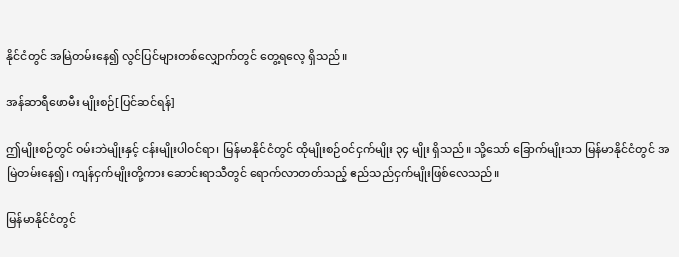နိုင်ငံတွင် အမြဲတမ်းနေ၍ လွင်ပြင်များတစ်လျှောက်တွင် တွေ့ရလေ့ ရှိသည်။

အန်ဆာရီဖောမီး မျိုးစဉ်[ပြင်ဆင်ရန်]

ဤမျိုးစဉ်တွင် ဝမ်းဘဲမျိုးနှင့် ငန်းမျိုးပါဝင်ရာ၊ မြန်မာနိုင်ငံတွင် ထိုမျိုးစဉ်ဝင်ငှက်မျိုး ၃၄ မျိုး ရှိသည်။ သို့သော် ခြောက်မျိုးသာ မြန်မာနိုင်ငံတွင် အမြဲတမ်းနေ၍၊ ကျန်ငှက်မျိုးတို့ကား ဆောင်းရာသီတွင် ရောက်လာတတ်သည့် ဧည်သည်ငှက်မျိုးဖြစ်လေသည်။

မြန်မာနိုင်ငံတွင်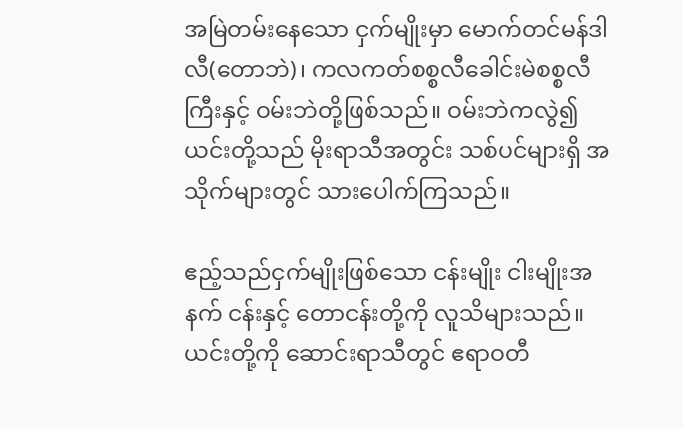အမြဲတမ်းနေသော ငှက်မျိုးမှာ မောက်တင်မန်ဒါလီ(တောဘဲ)၊ ကလကတ်စစ္စလီခေါင်းမဲစစ္စလီကြီးနှင့် ဝမ်းဘဲတို့ဖြစ်သည်။ ဝမ်းဘဲကလွဲ၍ ယင်းတို့သည် မိုးရာသီအတွင်း သစ်ပင်များရှိ အသိုက်များတွင် သားပေါက်ကြသည်။

ဧည့်သည်ငှက်မျိုးဖြစ်သော ငန်းမျိုး ငါးမျိုးအနက် ငန်းနှင့် တောငန်းတို့ကို လူသိများသည်။ ယင်းတို့ကို ဆောင်းရာသီတွင် ဧရာဝတီ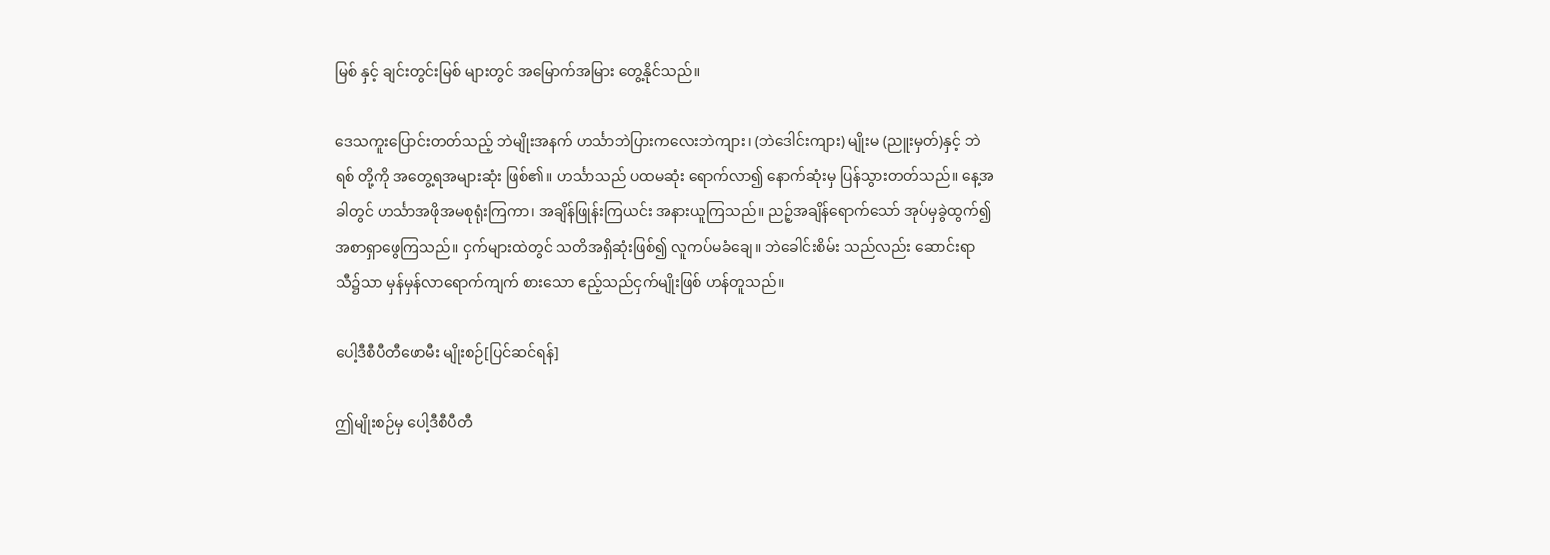မြစ် နှင့် ချင်းတွင်းမြစ် များတွင် အမြောက်အမြား တွေ့နိုင်သည်။

ဒေသကူးပြောင်းတတ်သည့် ဘဲမျိုးအနက် ဟင်္သာဘဲပြားကလေးဘဲကျား၊ (ဘဲဒေါင်းကျား) မျိုးမ (ညူးမှတ်)နှင့် ဘဲရစ် တို့ကို အတွေ့ရအများဆုံး ဖြစ်၏။ ဟင်္သာသည် ပထမဆုံး ရောက်လာ၍ နောက်ဆုံးမှ ပြန်သွားတတ်သည်။ နေ့အခါတွင် ဟင်္သာအဖိုအမစုရုံးကြကာ၊ အချိန်ဖြုန်းကြယင်း အနားယူကြသည်။ ညဉ့်အချိန်ရောက်သော် အုပ်မှခွဲထွက်၍ အစာရှာဖွေကြသည်။ ငှက်များထဲတွင် သတိအရှိဆုံးဖြစ်၍ လူကပ်မခံချေ။ ဘဲခေါင်းစိမ်း သည်လည်း ဆောင်းရာသီ၌သာ မှန်မှန်လာရောက်ကျက် စားသော ဧည့်သည်ငှက်မျိုးဖြစ် ဟန်တူသည်။

ပေါ့ဒီစီပီတီဖောမီး မျိုးစဉ်[ပြင်ဆင်ရန်]

ဤမျိုးစဉ်မှ ပေါ့ဒီစီပီတီ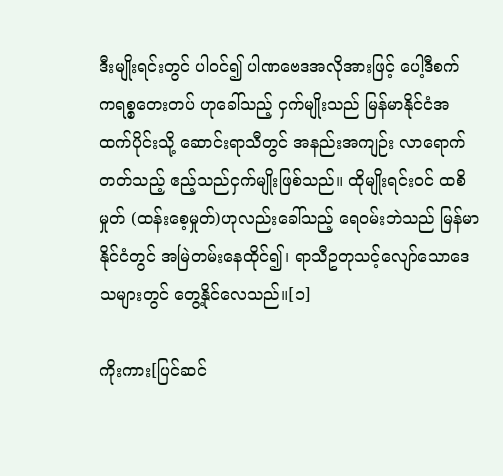ဒီးမျိုးရင်းတွင် ပါဝင်၍ ပါဏဗေဒအလိုအားဖြင့် ပေါ့ဒီစက် ကရစ္စတေးတပ် ဟုခေါ်သည့် ငှက်မျိုးသည် မြန်မာနိုင်ငံအထက်ပိုင်းသို့ ဆောင်းရာသီတွင် အနည်းအကျဉ်း လာရောက်တတ်သည့် ဧည့်သည်ငှက်မျိုးဖြစ်သည်။ ထိုမျိုးရင်းဝင် ထစိမှုတ် (ထန်းစေ့မှုတ်)ဟုလည်းခေါ်သည့် ရေဝမ်းဘဲသည် မြန်မာနိုင်ငံတွင် အမြဲတမ်းနေထိုင်၍၊ ရာသီဥတုသင့်လျော်သောဒေသများတွင် တွေ့နိုင်လေသည်။[၁]

ကိုးကား[ပြင်ဆင်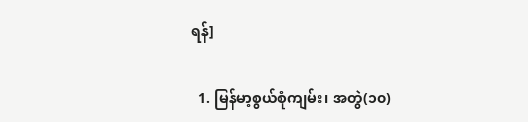ရန်]

  1. မြန်မာ့စွယ်စုံကျမ်း၊ အတွဲ(၁၀)